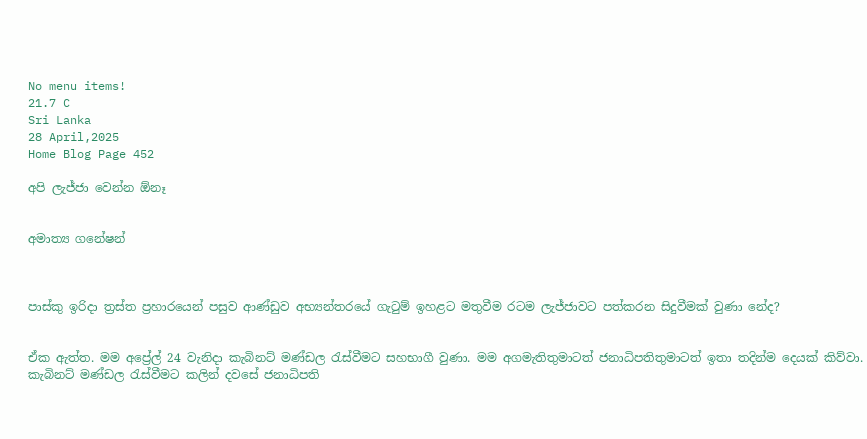No menu items!
21.7 C
Sri Lanka
28 April,2025
Home Blog Page 452

අපි ලැජ්ජා වෙන්න ඕනෑ


අමාත්‍ය ගනේෂන්



පාස්කු ඉරිදා ත්‍රස්ත ප්‍රහාරයෙන් පසුව ආණ්ඩුව අභ්‍යන්තරයේ ගැටුම් ඉහළට මතුවීම රටම ලැජ්ජාවට පත්කරන සිදුවීමක් වුණා නේද?


ඒක ඇත්ත. මම අප්‍රේල් 24 වැනිදා කැබිනට් මණ්ඩල රැස්වීමට සහභාගී වුණා. මම අගමැතිතුමාටත් ජනාධිපතිතුමාටත් ඉතා තදින්ම දෙයක් කිව්වා. කැබිනට් මණ්ඩල රැස්වීමට කලින් දවසේ ජනාධිපති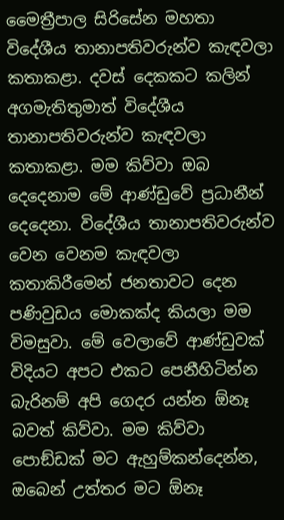මෛත්‍රීපාල සිරිසේන මහතා විදේශීය තානාපතිවරුන්ව කැඳවලා කතාකළා. දවස් දෙකකට කලින් අගමැතිතුමාත් විදේශීය තානාපතිවරුන්ව කැඳවලා කතාකළා. මම කිව්වා ඔබ දෙදෙනාම මේ ආණ්ඩුවේ ප්‍රධානීන් දෙදෙනා. විදේශීය තානාපතිවරුන්ව වෙන වෙනම කැඳවලා කතාකිරීමෙන් ජනතාවට දෙන පණිවුඩය මොකක්ද කියලා මම විමසුවා. මේ වෙලාවේ ආණ්ඩුවක් විදියට අපට එකට පෙනීහිටින්න බැරිනම් අපි ගෙදර යන්න ඕනෑ බවත් කිව්වා. මම කිව්වා පොඞ්ඩක් මට ඇහුම්කන්දෙන්න, ඔබෙන් උත්තර මට ඕනෑ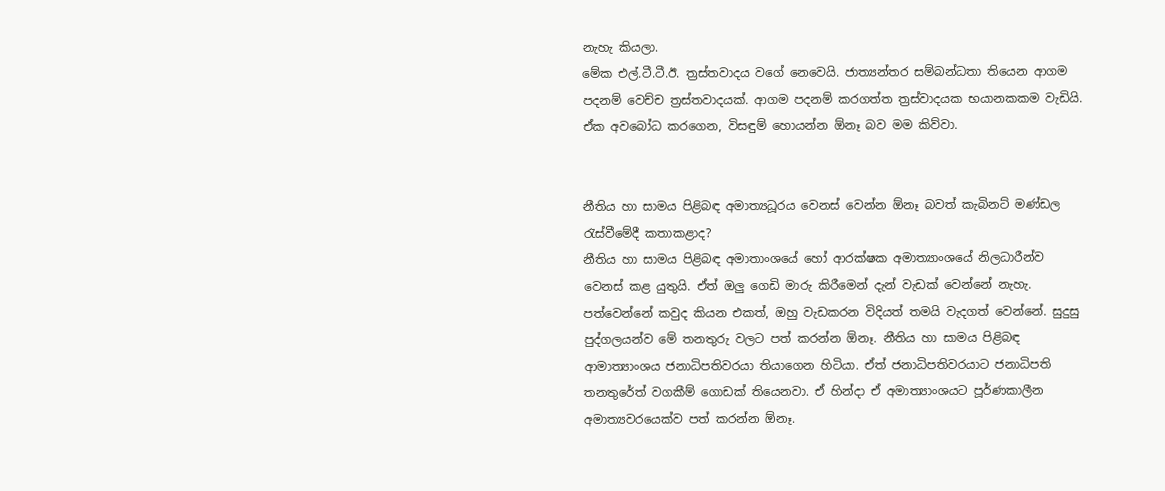නැහැ කියලා.
මේක එල්.ටී.ටී.ඊ. ත්‍රස්තවාදය වගේ නෙවෙයි. ජාත්‍යන්තර සම්බන්ධතා තියෙන ආගම පදනම් වෙච්ච ත්‍රස්තවාදයක්. ආගම පදනම් කරගත්ත ත්‍රස්වාදයක භයානකකම වැඩියි. ඒක අවබෝධ කරගෙන, විසඳුම් හොයන්න ඕනෑ බව මම කිව්වා.


නීතිය හා සාමය පිළිබඳ අමාත්‍යධූරය වෙනස් වෙන්න ඕනෑ බවත් කැබිනට් මණ්ඩල රැස්වීමේදී කතාකළාද?
නීතිය හා සාමය පිළිබඳ අමාතාංශයේ හෝ ආරක්ෂක අමාත්‍යාංශයේ නිලධාරීන්ව වෙනස් කළ යුතුයි. ඒත් ඔලු ගෙඩි මාරු කිරීමෙන් දැන් වැඩක් වෙන්නේ නැහැ. පත්වෙන්නේ කවුද කියන එකත්, ඔහු වැඩකරන විදියත් තමයි වැදගත් වෙන්නේ. සුදුසු පුද්ගලයන්ව මේ තනතුරු වලට පත් කරන්න ඕනෑ. නීතිය හා සාමය පිළිබඳ ආමාත්‍යාංශය ජනාධිපතිවරයා තියාගෙන හිටියා. ඒත් ජනාධිපතිවරයාට ජනාධිපති තනතුරේත් වගකීම් ගොඩක් තියෙනවා. ඒ හින්දා ඒ අමාත්‍යාංශයට පූර්ණකාලීන අමාත්‍යවරයෙක්ව පත් කරන්න ඕනෑ.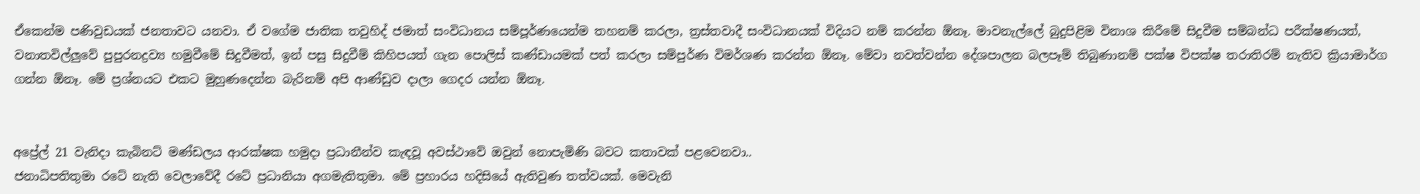ඒකෙන්ම පණිවුඩයක් ජනතාවට යනවා. ඒ වගේම ජාතික තවුහිද් ජමාත් සංවිධානය සම්පූර්ණයෙන්ම තහනම් කරලා, ත්‍රස්තවාදී සංවිධානයක් විදියට නම් කරන්න ඕනෑ. මාවනැල්ලේ බුදුපිළිම විනාශ කිරීමේ සිදුවීම සම්බන්ධ පරීක්ෂණයත්, වනාතවිල්ලුවේ පුපුරනද්‍රව්‍ය හමුවීමේ සිදුවීමත්, ඉන් පසු සිදුවීම් කිහිපයත් ගැන පොලිස් කණ්ඩායමක් පත් කරලා සම්පුර්ණ විමර්ශණ කරන්න ඕනෑ. මේවා නවත්වන්න දේශපාලන බලපෑම් තිබුණානම් පක්ෂ විපක්ෂ තරාතිරම් නැතිව ක්‍රියාමාර්ග ගන්න ඕනෑ. මේ ප්‍රශ්නයට එකට මුහුණදෙන්න බැරිනම් අපි ආණ්ඩුව දාලා ගෙදර යන්න ඕනෑ.


අප්‍රේල් 21 වැනිදා කැබිනට් මණ්ඩලය ආරක්ෂක හමුදා ප්‍රධානීන්ව කැඳවූ අවස්ථාවේ ඔවුන් නොපැමිණි බවට කතාවක් පළවෙනවා..
ජනාධිපතිතුමා රටේ නැති වෙලාවේදී රටේ ප්‍රධානියා අගමැතිතුමා. මේ ප්‍රහාරය හදිසියේ ඇතිවුණ තත්වයක්. මෙවැනි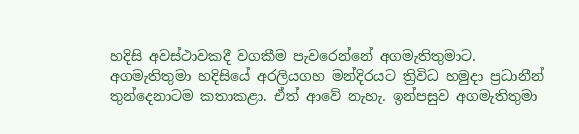හදිසි අවස්ථාවකදී වගකීම පැවරෙන්නේ අගමැතිතුමාට. අගමැතිතුමා හදිසියේ අරලියගහ මන්දිරයට ත්‍රිවිධ හමුදා ප්‍රධානීන් තුන්දෙනාටම කතාකළා. ඒත් ආවේ නැහැ. ඉන්පසුව අගමැතිතුමා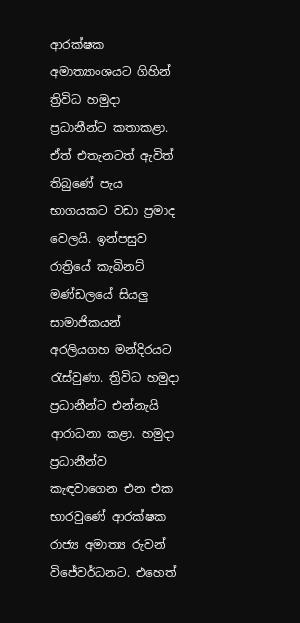ආරක්ෂක අමාත්‍යාංශයට ගිහින් ත්‍රිවිධ හමුදා ප්‍රධානීන්ට කතාකළා. ඒත් එතැනටත් ඇවිත් තිබුණේ පැය භාගයකට වඩා ප්‍රමාද වෙලයි. ඉන්පසුව රාත්‍රියේ කැබිනට් මණ්ඩලයේ සියලු සාමාජිකයන් අරලියගහ මන්දිරයට රැස්වුණා. ත්‍රිවිධ හමුදා ප්‍රධානීන්ට එන්නැයි ආරාධනා කළා. හමුදා ප්‍රධානීන්ව කැඳවාගෙන එන එක භාරවුණේ ආරක්ෂක රාජ්‍ය අමාත්‍ය රුවන් විජේවර්ධනට. එහෙත්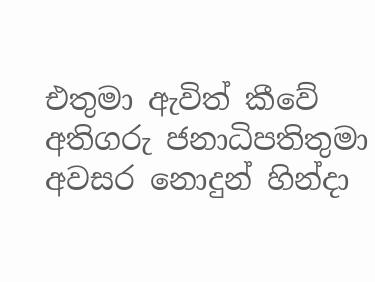එතුමා ඇවිත් කීවේ අතිගරු ජනාධිපතිතුමා අවසර නොදුන් හින්දා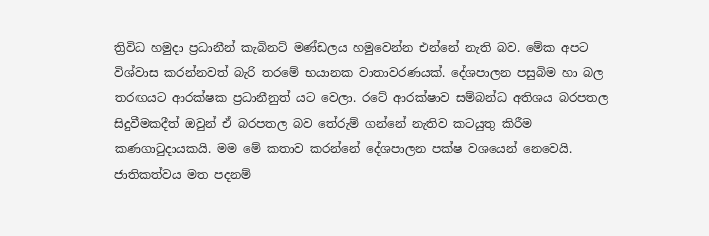ත්‍රිවිධ හමුදා ප්‍රධානීන් කැබිනට් මණ්ඩලය හමුවෙන්න එන්නේ නැති බව. මේක අපට විශ්වාස කරන්නවත් බැරි තරමේ භයානක වාතාවරණයක්. දේශපාලන පසුබිම හා බල තරඟයට ආරක්ෂක ප්‍රධානීනුත් යට වෙලා. රටේ ආරක්ෂාව සම්බන්ධ අතිශය බරපතල සිදුවීමකදීත් ඔවුන් ඒ බරපතල බව තේරුම් ගන්නේ නැතිව කටයුතු කිරීම කණගාටුදායකයි. මම මේ කතාව කරන්නේ දේශපාලන පක්ෂ වශයෙන් නෙවෙයි. ජාතිකත්වය මත පදනම්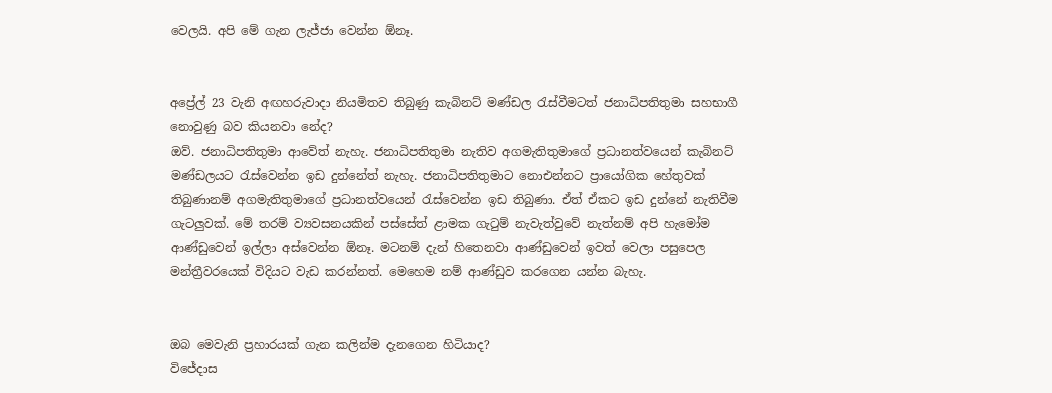වෙලයි. අපි මේ ගැන ලැජ්ජා වෙන්න ඕනෑ.


අප්‍රේල් 23 වැනි අඟහරුවාදා නියමිතව තිබුණු කැබිනට් මණ්ඩල රැස්වීමටත් ජනාධිපතිතුමා සහභාගී නොවුණු බව කියනවා නේද?
ඔව්. ජනාධිපතිතුමා ආවේත් නැහැ. ජනාධිපතිතුමා නැතිව අගමැතිතුමාගේ ප්‍රධානත්වයෙන් කැබිනට් මණ්ඩලයට රැස්වෙන්න ඉඩ දුන්නේත් නැහැ. ජනාධිපතිතුමාට නොඑන්නට ප්‍රායෝගික හේතුවක් තිබුණානම් අගමැතිතුමාගේ ප්‍රධානත්වයෙන් රැස්වෙන්න ඉඩ තිබුණා. ඒත් ඒකට ඉඩ දුන්නේ නැතිවීම ගැටලුවක්. මේ තරම් ව්‍යවසනයකින් පස්සේත් ළාමක ගැටුම් නැවැත්වුවේ නැත්නම් අපි හැමෝම ආණ්ඩුවෙන් ඉල්ලා අස්වෙන්න ඕනෑ. මටනම් දැන් හිතෙනවා ආණ්ඩුවෙන් ඉවත් වෙලා පසුපෙල මන්ත්‍රීවරයෙක් විදියට වැඩ කරන්නත්. මෙහෙම නම් ආණ්ඩුව කරගෙන යන්න බැහැ.


ඔබ මෙවැනි ප්‍රහාරයක් ගැන කලින්ම දැනගෙන හිටියාද?
විජේදාස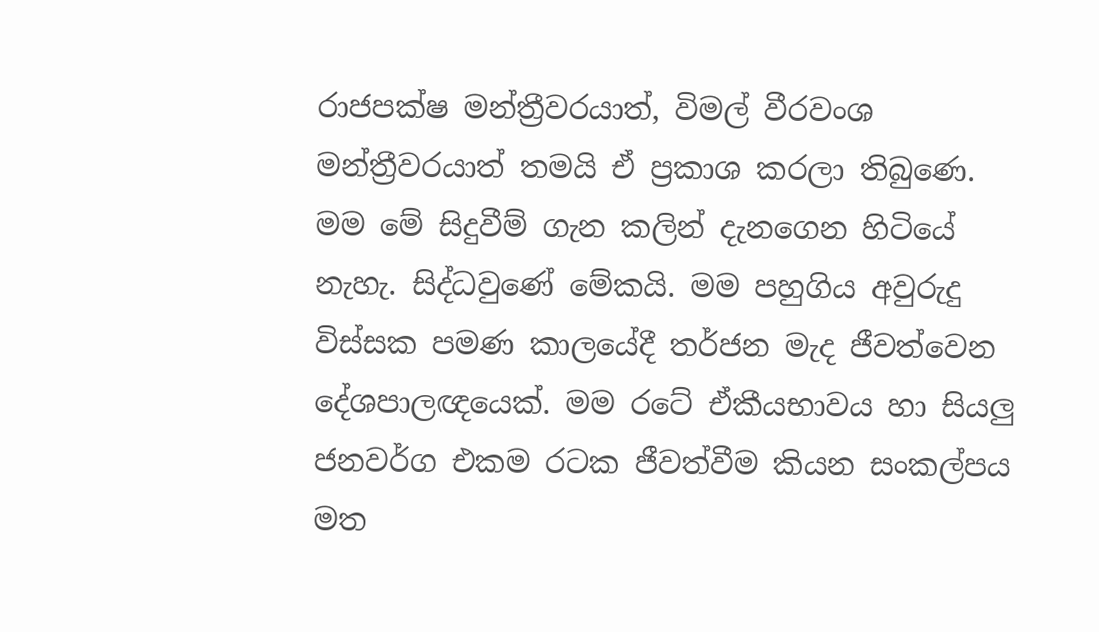රාජපක්ෂ මන්ත්‍රීවරයාත්, විමල් වීරවංශ මන්ත්‍රීවරයාත් තමයි ඒ ප්‍රකාශ කරලා තිබුණෙ. මම මේ සිදුවීම් ගැන කලින් දැනගෙන හිටියේ නැහැ. සිද්ධවුණේ මේකයි. මම පහුගිය අවුරුදු විස්සක පමණ කාලයේදී තර්ජන මැද ජීවත්වෙන දේශපාලඥයෙක්. මම රටේ ඒකීයභාවය හා සියලු ජනවර්ග එකම රටක ජීවත්වීම කියන සංකල්පය මත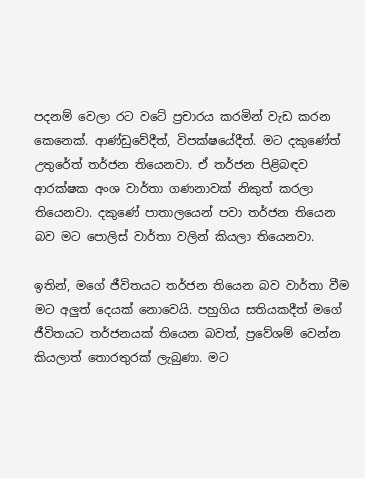පදනම් වෙලා රට වටේ ප්‍රචාරය කරමින් වැඩ කරන කෙනෙක්. ආණ්ඩුවේදීත්, විපක්ෂයේදීත්. මට දකුණේත් උතුරේත් තර්ජන තියෙනවා. ඒ තර්ජන පිළිබඳව ආරක්ෂක අංශ වාර්තා ගණනාවක් නිකුත් කරලා තියෙනවා. දකුණේ පාතාලයෙන් පවා තර්ජන තියෙන බව මට පොලිස් වාර්තා වලින් කියලා තියෙනවා.

ඉතින්, මගේ ජීවිතයට තර්ජන තියෙන බව වාර්තා වීම මට අලුත් දෙයක් නොවෙයි. පහුගිය සතියකදීත් මගේ ජීවිතයට තර්ජනයක් තියෙන බවත්, ප්‍රවේශම් වෙන්න කියලාත් තොරතුරක් ලැබුණා. මට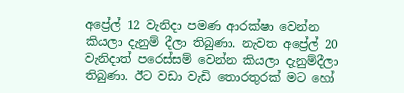අප්‍රේල් 12 වැනිදා පමණ ආරක්ෂා වෙන්න කියලා දැනුම් දීලා තිබුණා. නැවත අප්‍රේල් 20 වැනිදාත් පරෙස්සම් වෙන්න කියලා දැනුම්දීලා තිබුණා. ඊට වඩා වැඩි තොරතුරක් මට හෝ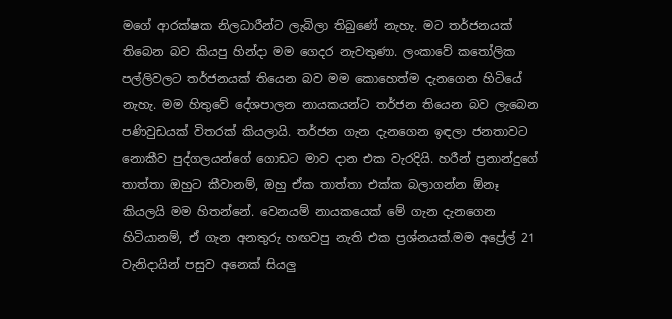මගේ ආරක්ෂක නිලධාරීන්ට ලැබිලා තිබුණේ නැහැ. මට තර්ජනයක් තිබෙන බව කියපු හින්දා මම ගෙදර නැවතුණා. ලංකාවේ කතෝලික පල්ලිවලට තර්ජනයක් තියෙන බව මම කොහෙත්ම දැනගෙන හිටියේ නැහැ. මම හිතුවේ දේශපාලන නායකයන්ට තර්ජන තියෙන බව ලැබෙන පණිවුඩයක් විතරක් කියලායි. තර්ජන ගැන දැනගෙන ඉඳලා ජනතාවට නොකීව පුද්ගලයන්ගේ ගොඩට මාව දාන එක වැරදියි. හරීන් ප්‍රනාන්දුගේ තාත්තා ඔහුට කීවානම්, ඔහු ඒක තාත්තා එක්ක බලාගන්න ඕනෑ කියලයි මම හිතන්නේ. වෙනයම් නායකයෙක් මේ ගැන දැනගෙන හිටියානම්, ඒ ගැන අනතුරු හඟවපු නැති එක ප්‍රශ්නයක්.මම අප්‍රේල් 21 වැනිදායින් පසුව අනෙක් සියලු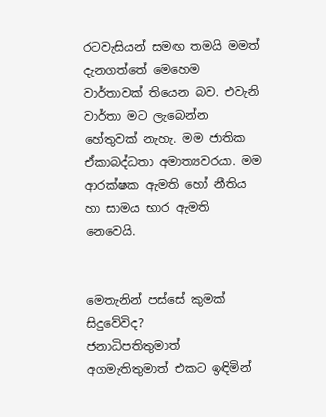රටවැසියන් සමඟ තමයි මමත් දැනගත්තේ මෙහෙම වාර්තාවක් තියෙන බව. එවැනි වාර්තා මට ලැබෙන්න හේතුවක් නැහැ. මම ජාතික ඒකාබද්ධතා අමාත්‍යවරයා. මම ආරක්ෂක ඇමති හෝ නීතිය හා සාමය භාර ඇමති නෙවෙයි.


මෙතැනින් පස්සේ කුමක් සිදුවේවිද?
ජනාධිපතිතුමාත් අගමැතිතුමාත් එකට ඉඳිමින්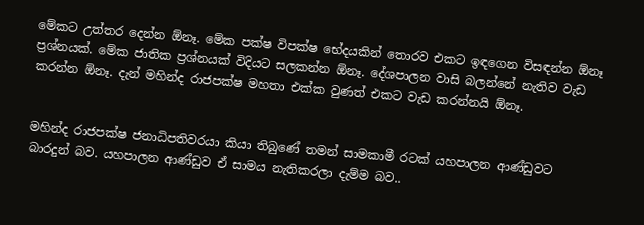මේකට උත්තර දෙන්න ඕනෑ. මේක පක්ෂ විපක්ෂ භේදයකින් තොරව එකට ඉඳගෙන විසඳන්න ඕනෑ ප්‍රශ්නයක්. මේක ජාතික ප්‍රශ්නයක් විදියට සලකන්න ඕනෑ. දේශපාලන වාසි බලන්නේ නැතිව වැඩ කරන්න ඕනෑ. දැන් මහින්ද රාජපක්ෂ මහතා එක්ක වුණත් එකට වැඩ කරන්නයි ඕනෑ.


මහින්ද රාජපක්ෂ ජනාධිපතිවරයා කියා තිබුණේ තමන් සාමකාමී රටක් යහපාලන ආණ්ඩුවට බාරදුන් බව. යහපාලන ආණ්ඩුව ඒ සාමය නැතිකරලා දැම්ම බව..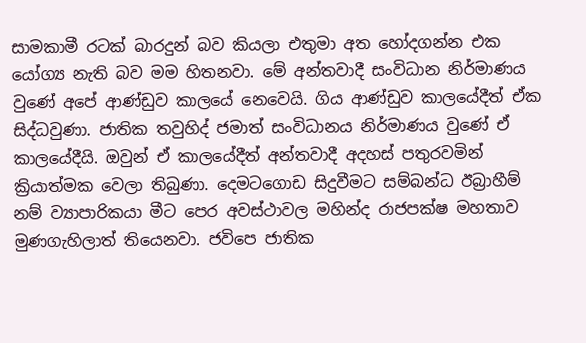සාමකාමී රටක් බාරදුන් බව කියලා එතුමා අත හෝදගන්න එක යෝග්‍ය නැති බව මම හිතනවා. මේ අන්තවාදී සංවිධාන නිර්මාණය වුණේ අපේ ආණ්ඩුව කාලයේ නෙවෙයි. ගිය ආණ්ඩුව කාලයේදීත් ඒක සිද්ධවුණා. ජාතික තවුහිද් ජමාත් සංවිධානය නිර්මාණය වුණේ ඒ කාලයේදීයි. ඔවුන් ඒ කාලයේදීත් අන්තවාදී අදහස් පතුරවමින් ක්‍රියාත්මක වෙලා තිබුණා. දෙමටගොඩ සිදුවීමට සම්බන්ධ ඊබ්‍රාහීම් නම් ව්‍යාපාරිකයා මීට පෙර අවස්ථාවල මහින්ද රාජපක්ෂ මහතාව මුණගැහිලාත් තියෙනවා. ජවිපෙ ජාතික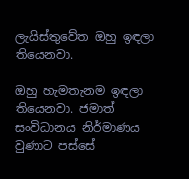ලැයිස්තුවේත ඔහු ඉඳලා තියෙනවා.

ඔහු හැමතැනම ඉඳලා තියෙනවා. ජමාත් සංවිධානය නිර්මාණය වුණාට පස්සේ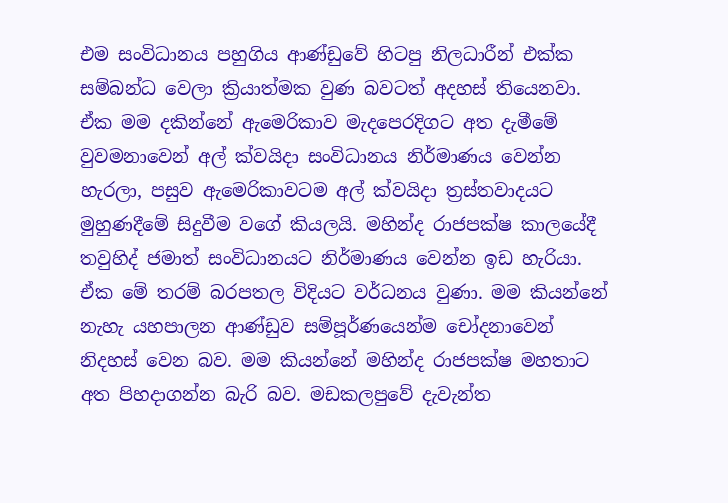එම සංවිධානය පහුගිය ආණ්ඩුවේ හිටපු නිලධාරීන් එක්ක සම්බන්ධ වෙලා ක්‍රියාත්මක වුණ බවටත් අදහස් තියෙනවා. ඒක මම දකින්නේ ඇමෙරිකාව මැදපෙරදිගට අත දැමීමේ වුවමනාවෙන් අල් ක්වයිදා සංවිධානය නිර්මාණය වෙන්න හැරලා, පසුව ඇමෙරිකාවටම අල් ක්වයිදා ත්‍රස්තවාදයට මුහුණදීමේ සිදුවීම වගේ කියලයි. මහින්ද රාජපක්ෂ කාලයේදී තවුහිද් ජමාත් සංවිධානයට නිර්මාණය වෙන්න ඉඩ හැරියා. ඒක මේ තරම් බරපතල විදියට වර්ධනය වුණා. මම කියන්නේ නැහැ යහපාලන ආණ්ඩුව සම්පූර්ණයෙන්ම චෝදනාවෙන් නිදහස් වෙන බව. මම කියන්නේ මහින්ද රාජපක්ෂ මහතාට අත පිහදාගන්න බැරි බව. මඩකලපුවේ දැවැන්ත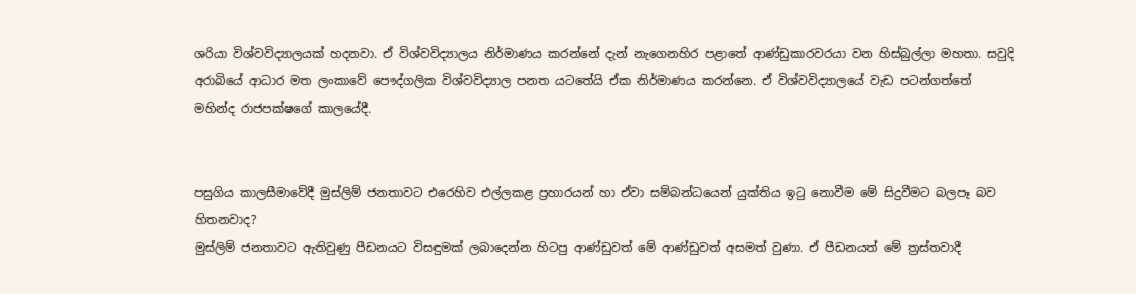ශරියා විශ්වවිද්‍යාලයක් හදනවා. ඒ විශ්වවිද්‍යාලය නිර්මාණය කරන්නේ දැන් නැගෙනහිර පළාතේ ආණ්ඩුකාරවරයා වන හිස්බුල්ලා මහතා. සවුදි අරාබියේ ආධාර මත ලංකාවේ පෞද්ගලික විශ්වවිද්‍යාල පනත යටතේයි ඒක නිර්මාණය කරන්නෙ. ඒ විශ්වවිද්‍යාලයේ වැඩ පටන්ගත්තේ මහින්ද රාජපක්ෂගේ කාලයේදී.


පසුගිය කාලසීමාවේදී මුස්ලිම් ජනතාවට එරෙහිව එල්ලකළ ප්‍රහාරයන් හා ඒවා සම්බන්ධයෙන් යුක්තිය ඉටු නොවීම මේ සිදුවීමට බලපෑ බව හිතනවාද?
මුස්ලිම් ජනතාවට ඇතිවුණු පීඩනයට විසඳුමක් ලබාදෙන්න හිටපු ආණ්ඩුවත් මේ ආණ්ඩුවත් අසමත් වුණා. ඒ පීඩනයත් මේ ත්‍රස්තවාදී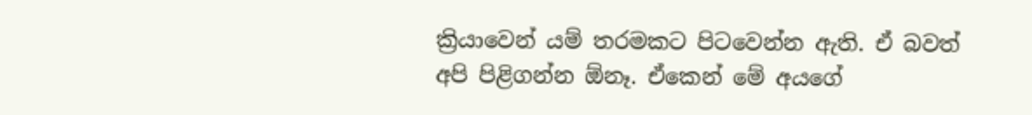ක්‍රියාවෙන් යම් තරමකට පිටවෙන්න ඇති. ඒ බවත් අපි පිළිගන්න ඕනෑ. ඒකෙන් මේ අයගේ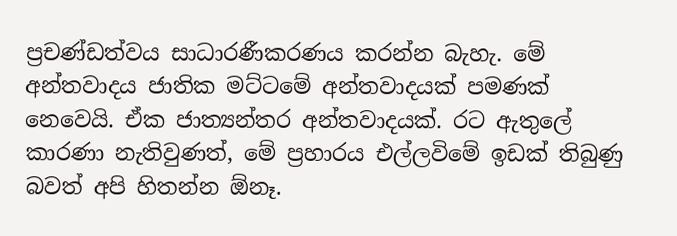ප්‍රචණ්ඩත්වය සාධාරණීකරණය කරන්න බැහැ. මේ අන්තවාදය ජාතික මට්ටමේ අන්තවාදයක් පමණක් නෙවෙයි. ඒක ජාත්‍යන්තර අන්තවාදයක්. රට ඇතුලේ කාරණා නැතිවුණත්, මේ ප්‍රහාරය එල්ලවිමේ ඉඩක් තිබුණු බවත් අපි හිතන්න ඕනෑ.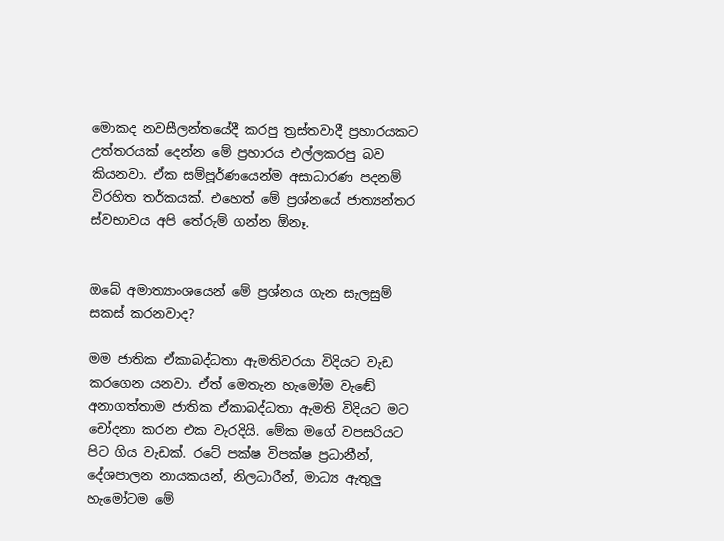මොකද නවසීලන්තයේදී කරපු ත්‍රස්තවාදී ප්‍රහාරයකට උත්තරයක් දෙන්න මේ ප්‍රහාරය එල්ලකරපු බව කියනවා. ඒක සම්පූර්ණයෙන්ම අසාධාරණ පදනම් විරහිත තර්කයක්. එහෙත් මේ ප්‍රශ්නයේ ජාත්‍යන්තර ස්වභාවය අපි තේරුම් ගන්න ඕනෑ.


ඔබේ අමාත්‍යාංශයෙන් මේ ප්‍රශ්නය ගැන සැලසුම් සකස් කරනවාද?

මම ජාතික ඒකාබද්ධතා ඇමතිවරයා විදියට වැඩ කරගෙන යනවා. ඒත් මෙතැන හැමෝම වැඬේ අනාගත්තාම ජාතික ඒකාබද්ධතා ඇමති විදියට මට චෝදනා කරන එක වැරදියි. මේක මගේ වපසරියට පිට ගිය වැඩක්. රටේ පක්ෂ විපක්ෂ ප්‍රධානීන්, දේශපාලන නායකයන්, නිලධාරීන්, මාධ්‍ය ඇතුලු හැමෝටම මේ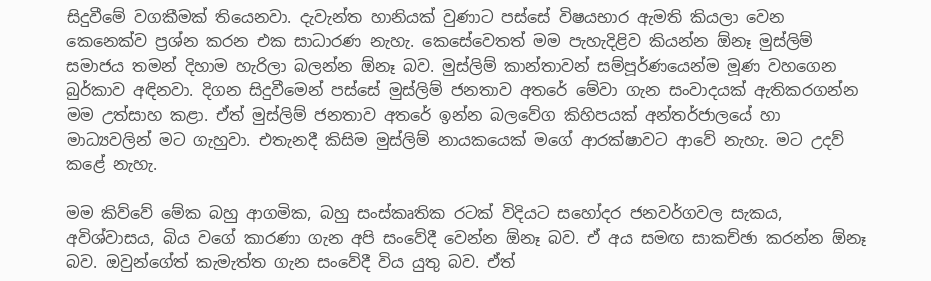සිදුවීමේ වගකීමක් තියෙනවා. දැවැන්ත හානියක් වුණාට පස්සේ විෂයභාර ඇමති කියලා වෙන කෙනෙක්ව ප්‍රශ්න කරන එක සාධාරණ නැහැ. කෙසේවෙතත් මම පැහැදිළිව කියන්න ඕනෑ මුස්ලිම් සමාජය තමන් දිහාම හැරිලා බලන්න ඕනෑ බව. මුස්ලිම් කාන්තාවන් සම්පූර්ණයෙන්ම මූණ වහගෙන බුර්කාව අඳිනවා. දිගන සිදුවීමෙන් පස්සේ මුස්ලිම් ජනතාව අතරේ මේවා ගැන සංවාදයක් ඇතිකරගන්න මම උත්සාහ කළා. ඒත් මුස්ලිම් ජනතාව අතරේ ඉන්න බලවේග කිහිපයක් අන්තර්ජාලයේ හා මාධ්‍යවලින් මට ගැහුවා. එතැනදී කිසිම මුස්ලිම් නායකයෙක් මගේ ආරක්ෂාවට ආවේ නැහැ. මට උදව් කළේ නැහැ.

මම කිව්වේ මේක බහු ආගමික, බහු සංස්කෘතික රටක් විදියට සහෝදර ජනවර්ගවල සැකය, අවිශ්වාසය, බිය වගේ කාරණා ගැන අපි සංවේදී වෙන්න ඕනෑ බව. ඒ අය සමඟ සාකච්ඡා කරන්න ඕනෑ බව. ඔවුන්ගේත් කැමැත්ත ගැන සංවේදී විය යුතු බව. ඒත්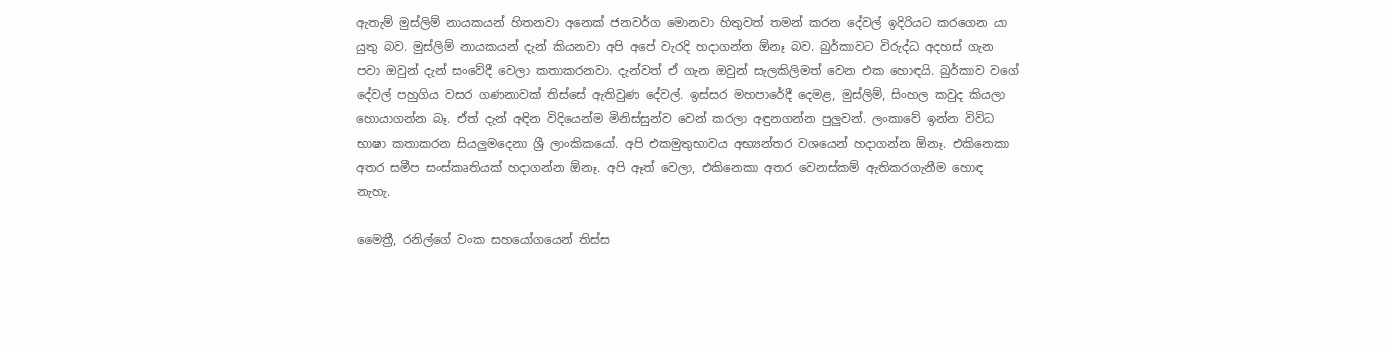ඇතැම් මුස්ලිම් නායකයන් හිතනවා අනෙක් ජනවර්ග මොනවා හිතුවත් තමන් කරන දේවල් ඉදිරියට කරගෙන යා යුතු බව. මුස්ලිම් නායකයන් දැන් කියනවා අපි අපේ වැරදි හදාගන්න ඕනෑ බව. බුර්කාවට විරුද්ධ අදහස් ගැන පවා ඔවුන් දැන් සංවේදී වෙලා කතාකරනවා. දැන්වත් ඒ ගැන ඔවුන් සැලකිලිමත් වෙන එක හොඳයි. බුර්කාව වගේ දේවල් පහුගිය වසර ගණනාවක් තිස්සේ ඇතිවුණ දේවල්. ඉස්සර මහපාරේදී දෙමළ, මුස්ලිම්, සිංහල කවුද කියලා හොයාගන්න බෑ. ඒත් දැන් අඳින විදියෙන්ම මිනිස්සුන්ව වෙන් කරලා අඳුනගන්න පුලුවන්. ලංකාවේ ඉන්න විවිධ භාෂා කතාකරන සියලුමදෙනා ශ්‍රී ලාංකිකයෝ. අපි එකමුතුභාවය අභ්‍යන්තර වශයෙන් හදාගන්න ඕනෑ. එකිනෙකා අතර සමීප සංස්කෘතියක් හදාගන්න ඕනෑ. අපි ඈත් වෙලා, එකිනෙකා අතර වෙනස්කම් ඇතිකරගැනීම හොඳ නැහැ.

මෛත්‍රී, රනිල්ගේ වංක සහයෝගයෙන් තිස්ස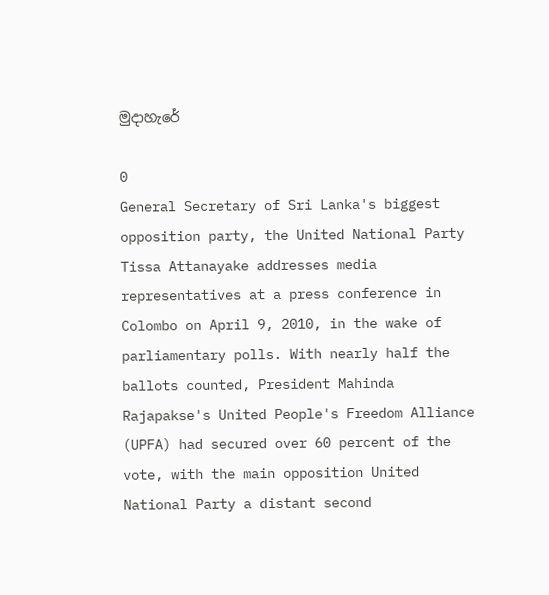මුදාහැරේ

0
General Secretary of Sri Lanka's biggest opposition party, the United National Party Tissa Attanayake addresses media representatives at a press conference in Colombo on April 9, 2010, in the wake of parliamentary polls. With nearly half the ballots counted, President Mahinda Rajapakse's United People's Freedom Alliance (UPFA) had secured over 60 percent of the vote, with the main opposition United National Party a distant second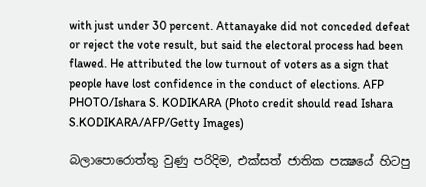with just under 30 percent. Attanayake did not conceded defeat or reject the vote result, but said the electoral process had been flawed. He attributed the low turnout of voters as a sign that people have lost confidence in the conduct of elections. AFP PHOTO/Ishara S. KODIKARA (Photo credit should read Ishara S.KODIKARA/AFP/Getty Images)

බලාපොරොත්තු වුණු පරිදිම, එක්සත් ජාතික පක්‍ෂයේ හිටපු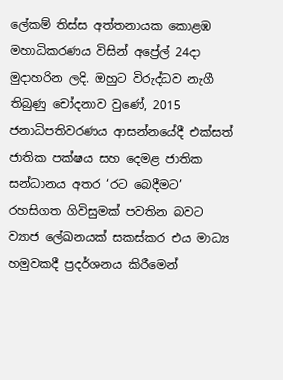ලේකම් තිස්ස අත්තනායක කොළඹ මහාධිකරණය විසින් අප්‍රේල් 24දා මුදාහරින ලදි. ඔහුට විරුද්ධව නැගී තිබුණු චෝදනාව වුණේ, 2015 ජනාධිපතිවරණය ආසන්නයේදී එක්සත් ජාතික පක්ෂය සහ දෙමළ ජාතික සන්ධානය අතර ‘රට බෙදීමට’ රහසිගත ගිවිසුමක් පවතින බවට ව්‍යාජ ලේඛනයක් සකස්කර එය මාධ්‍ය හමුවකදී ප්‍රදර්ශනය කිරීමෙන්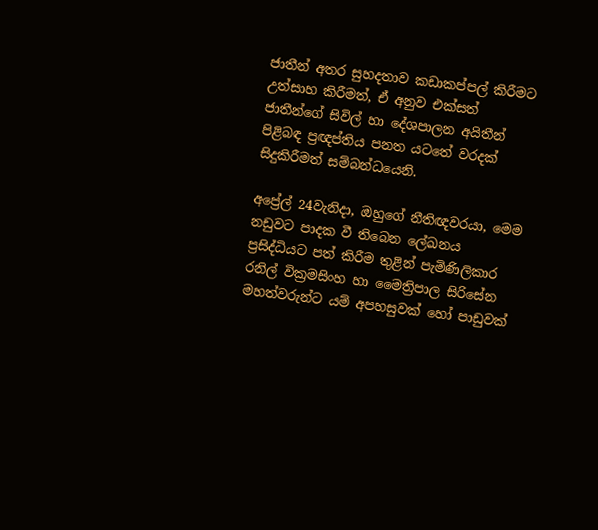ජාතීන් අතර සුහදතාව කඩාකප්පල් කිරීමට උත්සාහ කිරීමත්, ඒ අනුව එක්සත් ජාතීන්ගේ සිවිල් හා දේශපාලන අයිතීන් පිළිබඳ ප්‍රඥප්තිය පනත යටතේ වරදක් සිදුකිරීමත් සම්බන්ධයෙනි.

අප්‍රේල් 24වැනිදා, ඔහුගේ නීතිඥවරයා, මෙම නඩුවට පාදක වී තිබෙන ලේඛනය ප්‍රසිද්ධියට පත් කිරීම තුළින් පැමිණිලිකාර රනිල් වික්‍රමසිංහ හා මෛත්‍රිපාල සිරිසේන මහත්වරුන්ට යම් අපහසුවක් හෝ පාඩුවක්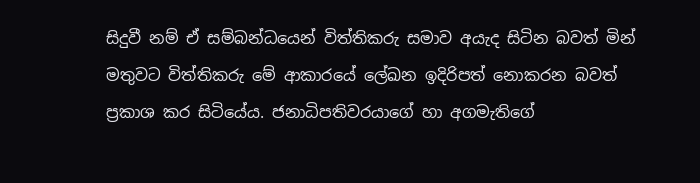සිදුවී නම් ඒ සම්බන්ධයෙන් විත්තිකරු සමාව අයැද සිටින බවත් මින් මතුවට විත්තිකරු මේ ආකාරයේ ලේඛන ඉදිරිපත් නොකරන බවත් ප්‍රකාශ කර සිටියේය. ජනාධිපතිවරයාගේ හා අගමැතිගේ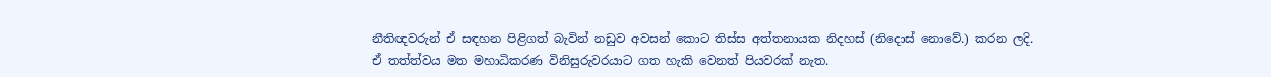නීතිඥවරුන් ඒ සඳහන පිළිගත් බැවින් නඩුව අවසන් කොට තිස්ස අත්තනායක නිදහස් (නිදොස් නොවේ.) කරන ලදි. ඒ තත්ත්වය මත මහාධිකරණ විනිසුරුවරයාට ගත හැකි වෙනත් පියවරක් නැත.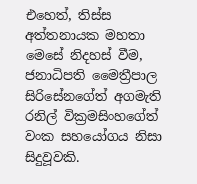එහෙත්, තිස්ස අත්තනායක මහතා මෙසේ නිදහස් වීම, ජනාධිපති මෛත්‍රීපාල සිරිසේනගේත් අගමැති රනිල් වික්‍රමසිංහගේත් වංක සහයෝගය නිසා සිදුවූවකි.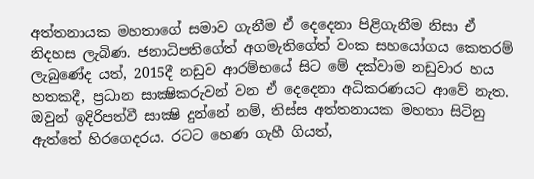අත්තනායක මහතාගේ සමාව ගැනීම ඒ දෙදෙනා පිළිගැනීම නිසා ඒ නිදහස ලැබිණ. ජනාධිපතිගේත් අගමැතිගේත් වංක සහයෝගය කෙතරම් ලැබුණේද යත්, 2015දී නඩුව ආරම්භයේ සිට මේ දක්වාම නඩුවාර හය හතකදී, ප්‍රධාන සාක්‍ෂිකරුවන් වන ඒ දෙදෙනා අධිකරණයට ආවේ නැත. ඔවුන් ඉදිරිපත්වී සාක්‍ෂි දුන්නේ නම්, තිස්ස අත්තනායක මහතා සිටිනු ඇත්තේ හිරගෙදරය. රටට හෙණ ගැහී ගියත්,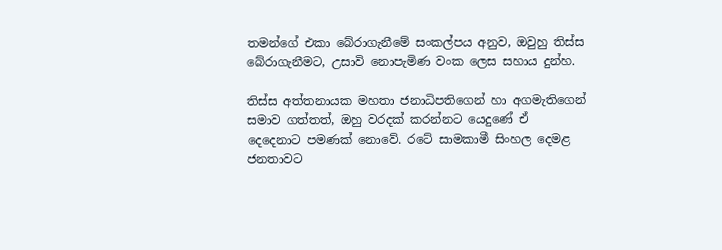තමන්ගේ එකා බේරාගැනීමේ සංකල්පය අනුව, ඔවුහු තිස්ස බේරාගැනීමට, උසාවි නොපැමිණ වංක ලෙස සහාය දුන්හ.

තිස්ස අත්තනායක මහතා ජනාධිපතිගෙන් හා අගමැතිගෙන් සමාව ගත්තත්, ඔහු වරදක් කරන්නට යෙදුණේ ඒ දෙදෙනාට පමණක් නොවේ. රටේ සාමකාමී සිංහල දෙමළ ජනතාවට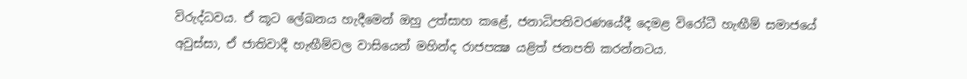විරුද්ධවය. ඒ කූට ලේඛනය හැදීමෙන් ඔහු උත්සාහ කළේ, ජනාධිපතිවරණයේදී දෙමළ විරෝධී හැඟීම් සමාජයේ අවුස්සා, ඒ ජාතිවාදී හැඟීම්වල වාසියෙන් මහින්ද රාජපක්‍ෂ යළිත් ජනපති කරන්නටය.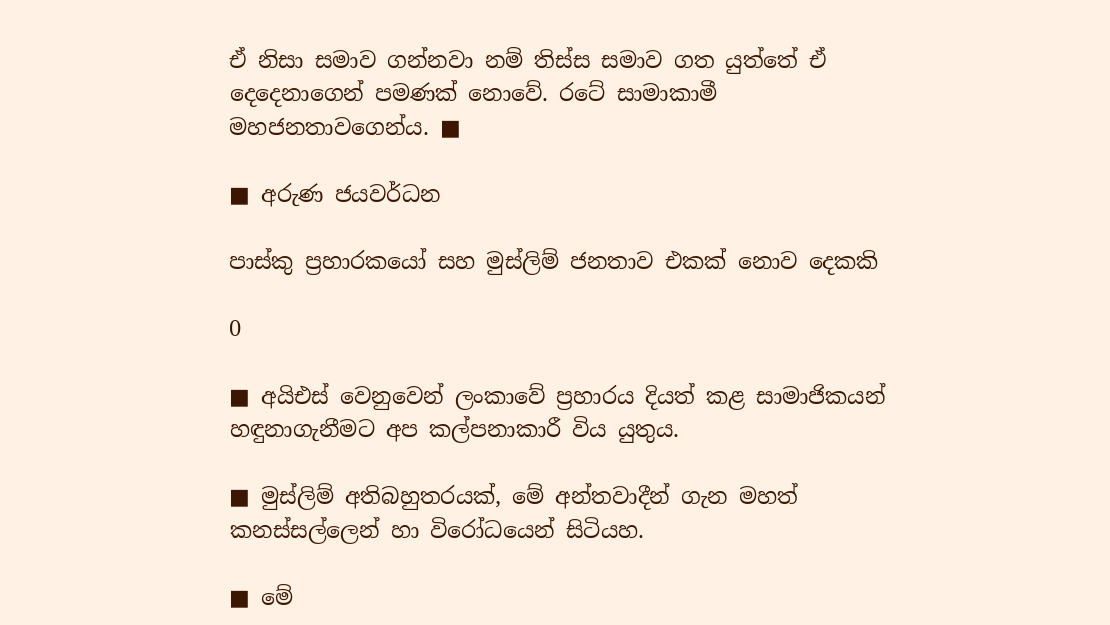ඒ නිසා සමාව ගන්නවා නම් තිස්ස සමාව ගත යුත්තේ ඒ දෙදෙනාගෙන් පමණක් නොවේ. රටේ සාමාකාමී මහජනතාවගෙන්ය. ■

■ අරුණ ජයවර්ධන

පාස්කු ප්‍රහාරකයෝ සහ මුස්ලිම් ජනතාව එකක් නොව දෙකකි

0

■ අයිඑස් වෙනුවෙන් ලංකාවේ ප්‍රහාරය දියත් කළ සාමාජිකයන් හඳුනාගැනීමට අප කල්පනාකාරී විය යුතුය.

■ මුස්ලිම් අතිබහුතරයක්, මේ අන්තවාදීන් ගැන මහත් කනස්සල්ලෙන් හා විරෝධයෙන් සිටියහ.

■ මේ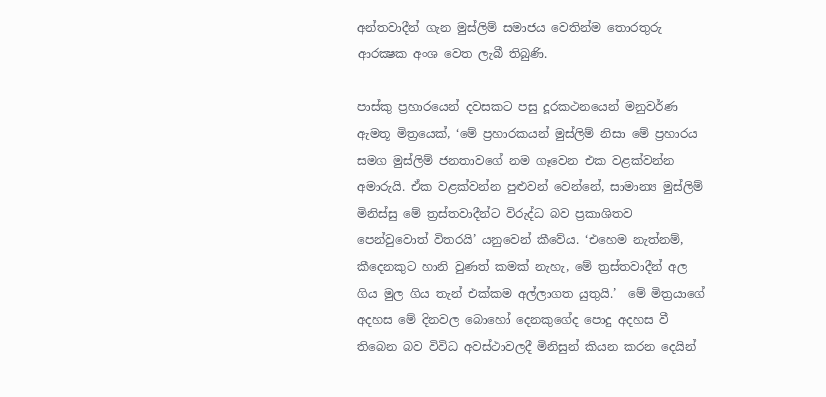අන්තවාදීන් ගැන මුස්ලිම් සමාජය වෙතින්ම තොරතුරු ආරක්‍ෂක අංශ වෙත ලැබී තිබුණි.

පාස්කු ප්‍රහාරයෙන් දවසකට පසු දූරකථනයෙන් මනුවර්ණ ඇමතූ මිත්‍රයෙක්, ‘මේ ප්‍රහාරකයන් මුස්ලිම් නිසා මේ ප්‍රහාරය සමග මුස්ලිම් ජනතාවගේ නම ගෑවෙන එක වළක්වන්න අමාරුයි. ඒක වළක්වන්න පුළුවන් වෙන්නේ, සාමාන්‍ය මුස්ලිම් මිනිස්සු මේ ත්‍රස්තවාදීන්ට විරුද්ධ බව ප්‍රකාශිතව පෙන්වුවොත් විතරයි’ යනුවෙන් කීවේය. ‘එහෙම නැත්නම්, කීදෙනකුට හානි වුණත් කමක් නැහැ, මේ ත්‍රස්තවාදීන් අල ගිය මුල ගිය තැන් එක්කම අල්ලාගත යුතුයි.’  මේ මිත්‍රයාගේ අදහස මේ දිනවල බොහෝ දෙනකුගේද පොදු අදහස වී තිබෙන බව විවිධ අවස්ථාවලදී මිනිසුන් කියන කරන දෙයින්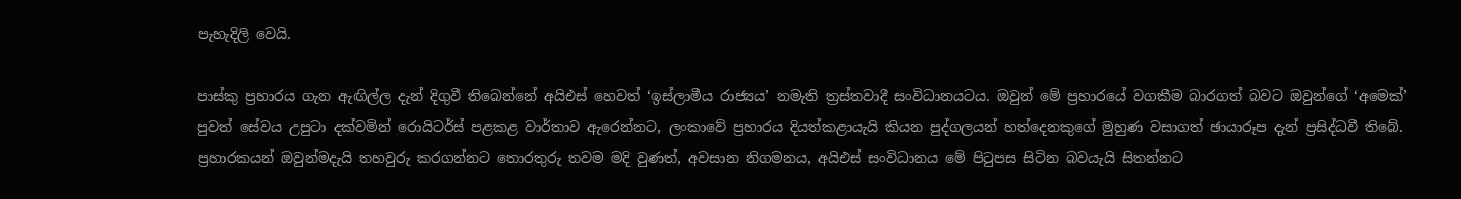පැහැදිලි වෙයි.

පාස්කු ප්‍රහාරය ගැන ඇඟිල්ල දැන් දිගුවී තිබෙන්නේ අයිඑස් හෙවත් ‘ඉස්ලාමීය රාජ්‍යය’ නමැති ත්‍රස්තවාදී සංවිධානයටය. ඔවුන් මේ ප්‍රහාරයේ වගකීම බාරගත් බවට ඔවුන්ගේ ‘අමෙක්’ පුවත් සේවය උපුටා දක්වමින් රොයිටර්ස් පළකළ වාර්තාව ඇරෙන්නට, ලංකාවේ ප්‍රහාරය දියත්කළායැයි කියන පුද්ගලයන් හත්දෙනකුගේ මුහුණ වසාගත් ඡායාරූප දැන් ප්‍රසිද්ධවී තිබේ. ප්‍රහාරකයන් ඔවුන්මදැයි තහවුරු කරගන්නට තොරතුරු තවම මදි වුණත්, අවසාන නිගමනය, අයිඑස් සංවිධානය මේ පිටුපස සිටින බවයැයි සිතන්නට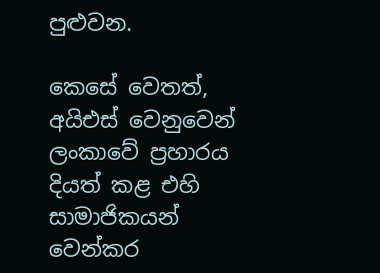පුළුවන.

කෙසේ වෙතත්, අයිඑස් වෙනුවෙන් ලංකාවේ ප්‍රහාරය දියත් කළ එහි සාමාජිකයන් වෙන්කර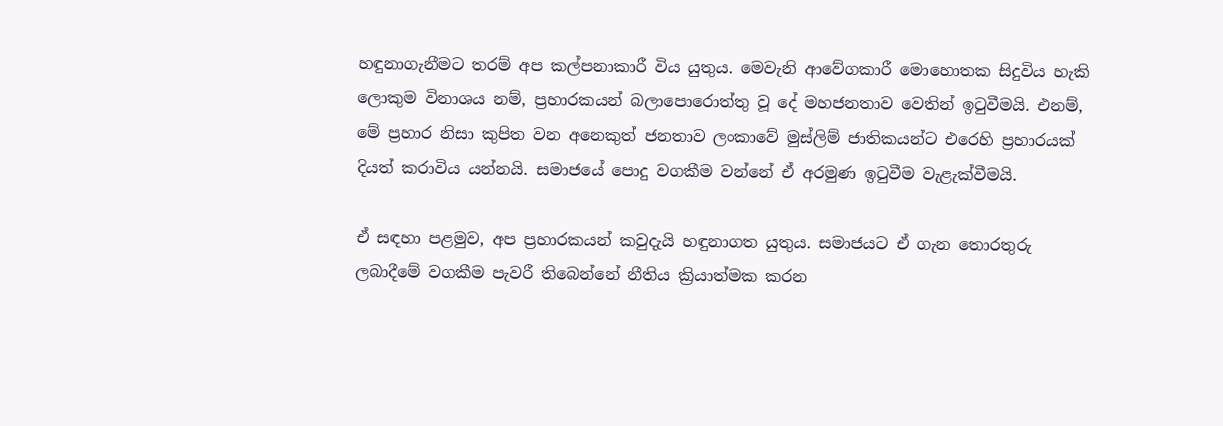හඳුනාගැනීමට තරම් අප කල්පනාකාරී විය යුතුය. මෙවැනි ආවේගකාරී මොහොතක සිදුවිය හැකි ලොකුම විනාශය නම්, ප්‍රහාරකයන් බලාපොරොත්තු වූ දේ මහජනතාව වෙතින් ඉටුවීමයි. එනම්, මේ ප්‍රහාර නිසා කුපිත වන අනෙකුත් ජනතාව ලංකාවේ මුස්ලිම් ජාතිකයන්ට එරෙහි ප්‍රහාරයක් දියත් කරාවිය යන්නයි. සමාජයේ පොදු වගකීම වන්නේ ඒ අරමුණ ඉටුවීම වැළැක්වීමයි.

ඒ සඳහා පළමුව, අප ප්‍රහාරකයන් කවුදැයි හඳුනාගත යුතුය. සමාජයට ඒ ගැන තොරතුරු ලබාදීමේ වගකීම පැවරී තිබෙන්නේ නීතිය ක්‍රියාත්මක කරන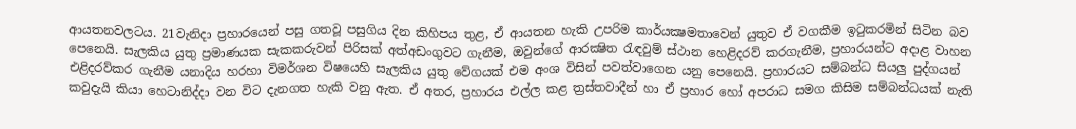ආයතනවලටය. 21වැනිදා ප්‍රහාරයෙන් පසු ගතවූ පසුගිය දින කිහිපය තුළ, ඒ ආයතන හැකි උපරිම කාර්යක්‍ෂමතාවෙන් යුතුව ඒ වගකීම ඉටුකරමින් සිටින බව පෙනෙයි. සැලකිය යුතු ප්‍රමාණයක සැකකරුවන් පිරිසක් අත්අඩංගුවට ගැනීම, ඔවුන්ගේ ආරක්‍ෂිත රැඳවුම් ස්ථාන හෙළිදරව් කරගැනීම, ප්‍රහාරයන්ට අදාළ වාහන එළිදරව්කර ගැනීම යනාදිය හරහා විමර්ශන විෂයෙහි සැලකිය යුතු වේගයක් එම අංශ විසින් පවත්වාගෙන යනු පෙනෙයි. ප්‍රහාරයට සම්බන්ධ සියලු පුද්ගයන් කවුදැයි කියා හෙටානිද්දා වන විට දැනගත හැකි වනු ඇත. ඒ අතර, ප්‍රහාරය එල්ල කළ ත්‍රස්තවාදීන් හා ඒ ප්‍රහාර හෝ අපරාධ සමග කිසිම සම්බන්ධයක් නැති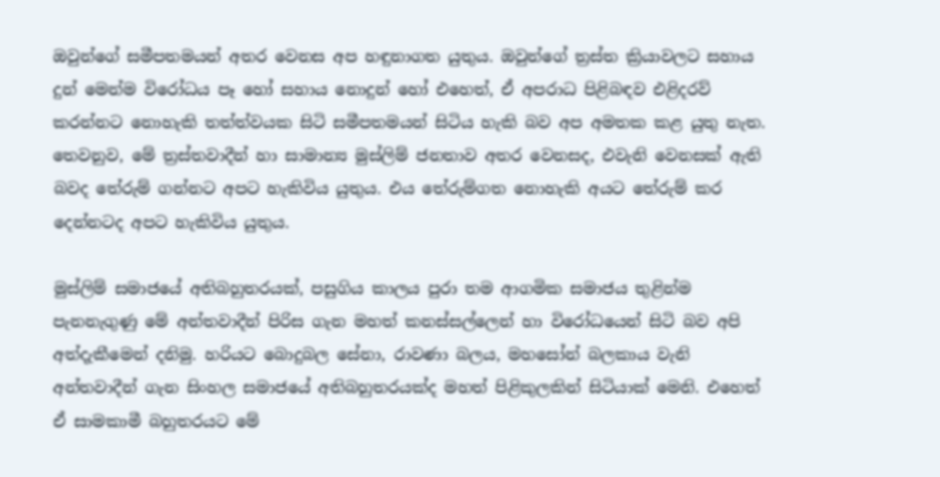ඔවුන්ගේ සමීපතමයන් අතර වෙනස අප හඳුනාගත යුතුය. ඔවුන්ගේ ත්‍රස්ත ක්‍රියාවලට සහාය දුන් මෙන්ම විරෝධය පෑ හෝ සහාය නොදුන් හෝ එහෙත්, ඒ අපරාධ පිළිබඳව එළිදරව් කරන්නට නොහැකි තත්ත්වයක සිටි සමීපතමයන් සිටිය හැකි බව අප අමතක කළ යුතු නැත. තෙවනුව, මේ ත්‍රස්තවාදීන් හා සාමාන්‍ය මුස්ලිම් ජනතාව අතර වෙනසද, එවැනි වෙනසක් ඇති බවද තේරුම් ගන්නට අපට හැකිවිය යුතුය. එය තේරුම්ගත නොහැකි අයට තේරුම් කර දෙන්නටද අපට හැකිවිය යුතුය.

මුස්ලිම් සමාජයේ අතිබහුතරයක්, පසුගිය කාලය පුරා තම ආගමික සමාජය තුළින්ම පැනනැගුණු මේ අන්තවාදීන් පිරිස ගැන මහත් කනස්සල්ලෙන් හා විරෝධයෙන් සිටි බව අපි අත්දැකීමෙන් දනිමු. හරියට බොදුබල සේනා, රාවණා බලය, මහසෝන් බලකාය වැනි අන්තවාදීන් ගැන සිංහල සමාජයේ අතිබහුතරයක්ද මහත් පිළිකුලකින් සිටියාක් මෙනි. එහෙත් ඒ සාමකාමී බහුතරයට මේ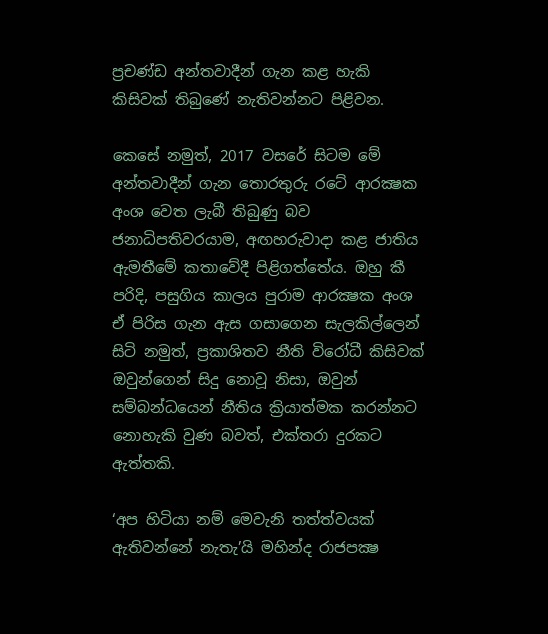ප්‍රචණ්ඩ අන්තවාදීන් ගැන කළ හැකි කිසිවක් තිබුණේ නැතිවන්නට පිළිවන.

කෙසේ නමුත්, 2017 වසරේ සිටම මේ අන්තවාදීන් ගැන තොරතුරු රටේ ආරක්‍ෂක අංශ වෙත ලැබී තිබුණු බව ජනාධිපතිවරයාම, අඟහරුවාදා කළ ජාතිය ඇමතීමේ කතාවේදී පිළිගත්තේය. ඔහු කී පරිදි, පසුගිය කාලය පුරාම ආරක්‍ෂක අංශ ඒ පිරිස ගැන ඇස ගසාගෙන සැලකිල්ලෙන් සිටි නමුත්, ප්‍රකාශිතව නීති විරෝධී කිසිවක් ඔවුන්ගෙන් සිදු නොවූ නිසා, ඔවුන් සම්බන්ධයෙන් නීතිය ක්‍රියාත්මක කරන්නට නොහැකි වුණ බවත්, එක්තරා දුරකට ඇත්තකි.

‘අප හිටියා නම් මෙවැනි තත්ත්වයක් ඇතිවන්නේ නැතැ’යි මහින්ද රාජපක්‍ෂ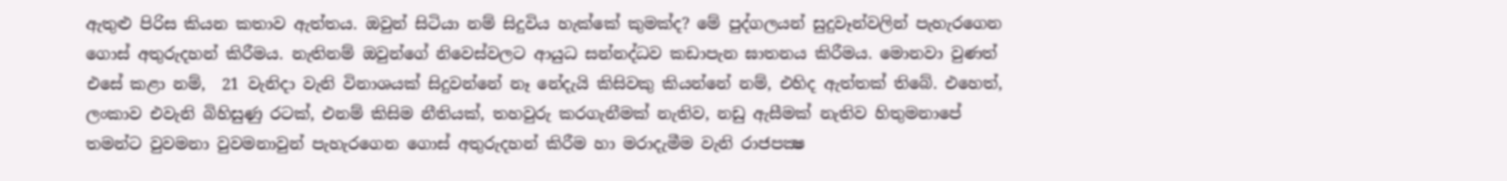ඇතුළු පිරිස කියන කතාව ඇත්තය. ඔවුන් සිටියා නම් සිදුවිය හැක්කේ කුමක්ද? මේ පුද්ගලයන් සුදුවෑන්වලින් පැහැරගෙන ගොස් අතුරුදහන් කිරීමය. නැතිනම් ඔවුන්ගේ නිවෙස්වලට ආයුධ සන්නද්ධව කඩාපැන ඝාතනය කිරීමය. මොනවා වුණත් එසේ කළා නම්,  21 වැනිදා වැනි විනාශයක් සිදුවන්නේ නෑ නේදැයි කිසිවකු කියන්නේ නම්, එහිද ඇත්තක් තිබේ. එහෙත්, ලංකාව එවැනි බිහිසුණු රටක්, එනම් කිසිම නීතියක්, තහවුරු කරගැනීමක් නැතිව, නඩු ඇසීමක් නැතිව හිතුමනාපේ  තමන්ට වුවමනා වුවමනාවුන් පැහැරගෙන ගොස් අතුරුදහන් කිරීම හා මරාදැමීම වැනි රාජපක්‍ෂ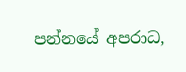පන්නයේ අපරාධ,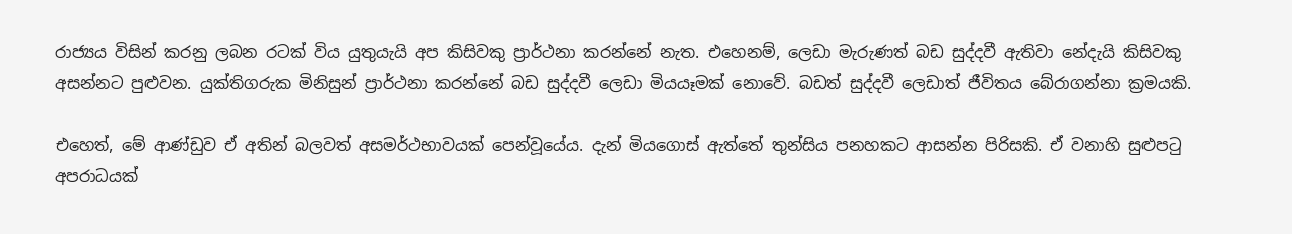රාජ්‍යය විසින් කරනු ලබන රටක් විය යුතුයැයි අප කිසිවකු ප්‍රාර්ථනා කරන්නේ නැත. එහෙනම්, ලෙඩා මැරුණත් බඩ සුද්දවී ඇතිවා නේදැයි කිසිවකු අසන්නට පුළුවන. යුක්තිගරුක මිනිසුන් ප්‍රාර්ථනා කරන්නේ බඩ සුද්දවී ලෙඩා මියයෑමක් නොවේ. බඩත් සුද්දවී ලෙඩාත් ජීවිතය බේරාගන්නා ක්‍රමයකි.

එහෙත්, මේ ආණ්ඩුව ඒ අතින් බලවත් අසමර්ථභාවයක් පෙන්වූයේය. දැන් මියගොස් ඇත්තේ තුන්සිය පනහකට ආසන්න පිරිසකි. ඒ වනාහි සුළුපටු අපරාධයක්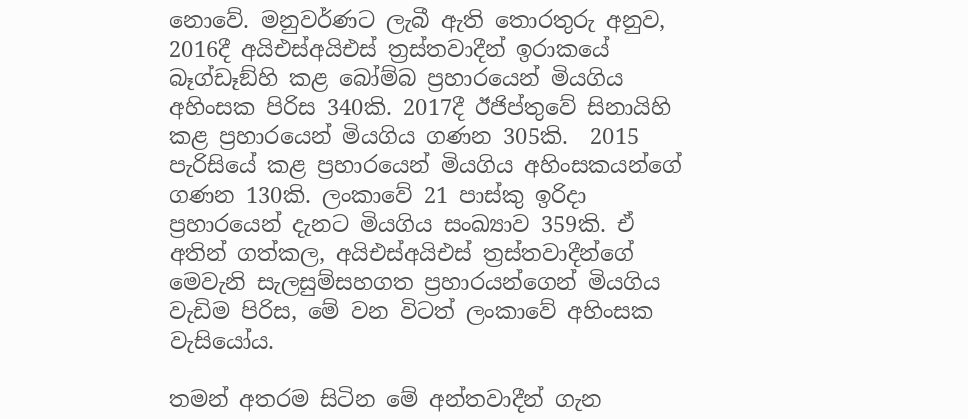නොවේ. මනුවර්ණට ලැබී ඇති තොරතුරු අනුව, 2016දී අයිඑස්අයිඑස් ත්‍රස්තවාදීන් ඉරාකයේ බෑග්ඩෑඞ්හි කළ බෝම්බ ප්‍රහාරයෙන් මියගිය අහිංසක පිරිස 340කි. 2017දී ඊජිප්තුවේ සිනායිහි කළ ප්‍රහාරයෙන් මියගිය ගණන 305කි.  2015 පැරිසියේ කළ ප්‍රහාරයෙන් මියගිය අහිංසකයන්ගේ ගණන 130කි. ලංකාවේ 21 පාස්කු ඉරිදා ප්‍රහාරයෙන් දැනට මියගිය සංඛ්‍යාව 359කි. ඒ අතින් ගත්කල, අයිඑස්අයිඑස් ත්‍රස්තවාදීන්ගේ මෙවැනි සැලසුම්සහගත ප්‍රහාරයන්ගෙන් මියගිය වැඩිම පිරිස, මේ වන විටත් ලංකාවේ අහිංසක වැසියෝය.

තමන් අතරම සිටින මේ අන්තවාදීන් ගැන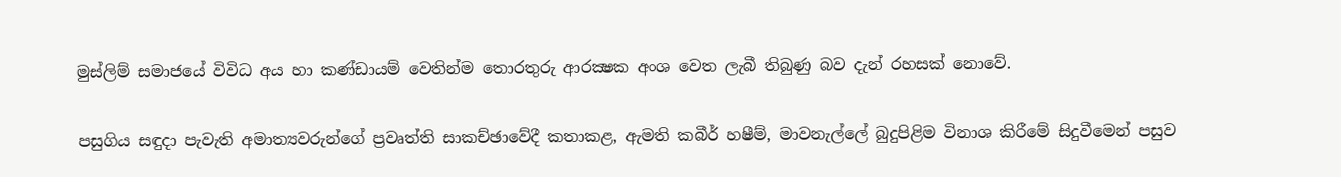මුස්ලිම් සමාජයේ විවිධ අය හා කණ්ඩායම් වෙතින්ම තොරතුරු ආරක්‍ෂක අංශ වෙත ලැබී තිබුණු බව දැන් රහසක් නොවේ.

පසුගිය සඳුදා පැවැති අමාත්‍යවරුන්ගේ ප්‍රවෘත්ති සාකච්ඡාවේදී කතාකළ, ඇමති කබීර් හෂීම්, මාවනැල්ලේ බුදුපිළිම විනාශ කිරීමේ සිදුවීමෙන් පසුව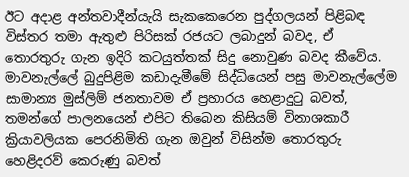ඊට අදාළ අන්තවාදීන්යැයි සැකකෙරෙන පුද්ගලයන් පිළිබඳ විස්තර තමා ඇතුළු පිරිසක් රජයට ලබාදුන් බවද, ඒ තොරතුරු ගැන ඉදිරි කටයුත්තක් සිදු නොවුණ බවද කීවේය. මාවනැල්ලේ බුදුපිළිම කඩාදැමීමේ සිද්ධියෙන් පසු මාවනැල්ලේම සාමාන්‍ය මුස්ලිම් ජනතාවම ඒ ප්‍රහාරය හෙළාදුටු බවත්, තමන්ගේ පාලනයෙන් එපිට තිබෙන කිසියම් විනාශකාරී ක්‍රියාවලියක පෙරනිමිති ගැන ඔවුන් විසින්ම තොරතුරු හෙළිදරව් කෙරුණු බවත්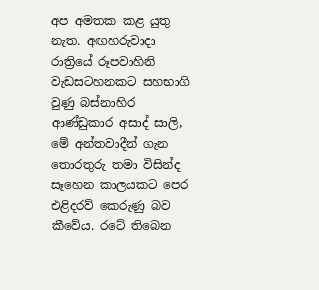අප අමතක කළ යුතු නැත. අඟහරුවාදා රාත්‍රියේ රූපවාහිනි වැඩසටහනකට සහභාගි වුණු බස්නාහිර ආණ්ඩුකාර අසාද් සාලි, මේ අන්තවාදීන් ගැන තොරතුරු තමා විසින්ද සෑහෙන කාලයකට පෙර එළිදරව් කෙරුණු බව කීවේය. රටේ තිබෙන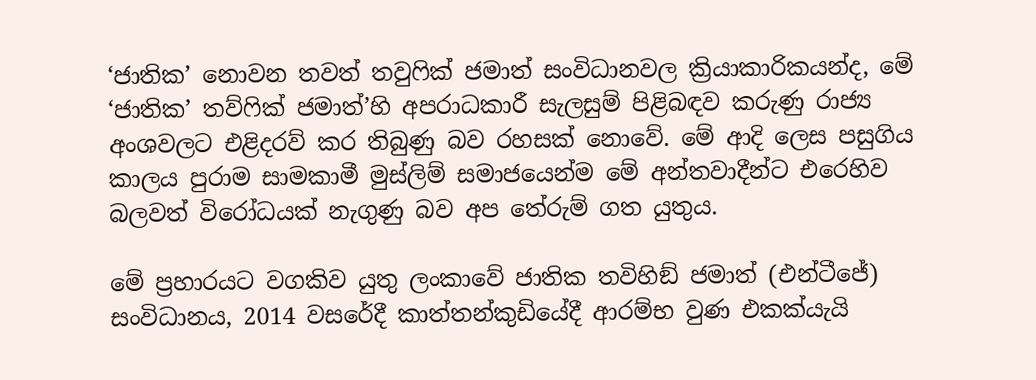‘ජාතික’ නොවන තවත් තවුෆික් ජමාත් සංවිධානවල ක්‍රියාකාරිකයන්ද, මේ ‘ජාතික’ තව්ෆික් ජමාත්’හි අපරාධකාරී සැලසුම් පිළිබඳව කරුණු රාජ්‍ය අංශවලට එළිදරව් කර තිබුණු බව රහසක් නොවේ. මේ ආදි ලෙස පසුගිය කාලය පුරාම සාමකාමී මුස්ලිම් සමාජයෙන්ම මේ අන්තවාදීන්ට එරෙහිව බලවත් විරෝධයක් නැගුණු බව අප තේරුම් ගත යුතුය.

මේ ප්‍රහාරයට වගකිව යුතු ලංකාවේ ජාතික තවිහිඞ් ජමාත් (එන්ටීජේ) සංවිධානය, 2014 වසරේදී කාත්තන්කුඩියේදී ආරම්භ වුණ එකක්යැයි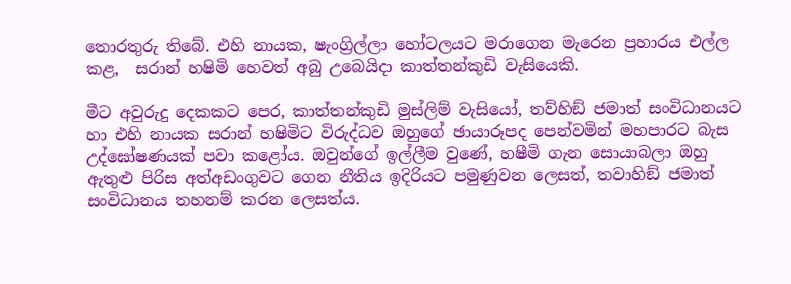තොරතුරු තිබේ. එහි නායක, ෂැංග්‍රිල්ලා හෝටලයට මරාගෙන මැරෙන ප්‍රහාරය එල්ල කළ,  සරාන් හෂිමි හෙවත් අබු උබෙයිදා කාත්තන්කුඩි වැසියෙකි.

මීට අවුරුදු දෙකකට පෙර, කාත්තන්කුඩි මුස්ලිම් වැසියෝ, තව්හිඞ් ජමාත් සංවිධානයට හා එහි නායක සරාන් හෂිමිට විරුද්ධව ඔහුගේ ඡායාරූපද පෙන්වමින් මහපාරට බැස උද්ඝෝෂණයක් පවා කළෝය. ඔවුන්ගේ ඉල්ලීම වුණේ, හෂීමි ගැන සොයාබලා ඔහු ඇතුළු පිරිස අත්අඩංගුවට ගෙන නීතිය ඉදිරියට පමුණුවන ලෙසත්, තවාහිඞ් ජමාත් සංවිධානය තහනම් කරන ලෙසත්ය.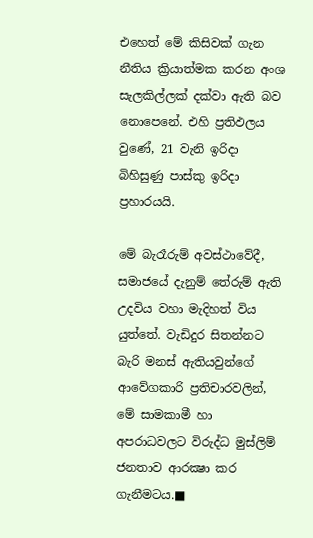එහෙත් මේ කිසිවක් ගැන නීතිය ක්‍රියාත්මක කරන අංශ සැලකිල්ලක් දක්වා ඇති බව නොපෙනේ. එහි ප්‍රතිඵලය වුණේ, 21 වැනි ඉරිදා බිහිසුණු පාස්කු ඉරිදා ප්‍රහාරයයි.

මේ බැරෑරුම් අවස්ථාවේදී, සමාජයේ දැනුම් තේරුම් ඇති උදවිය වහා මැදිහත් විය යුත්තේ. වැඩිදුර සිතන්නට බැරි මනස් ඇතියවුන්ගේ ආවේගකාරි ප්‍රතිචාරවලින්, මේ සාමකාමී හා අපරාධවලට විරුද්ධ මුස්ලිම් ජනතාව ආරක්‍ෂා කර ගැනීමටය.■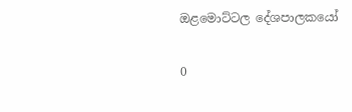ඔළමොට්ටල දේශපාලකයෝ

0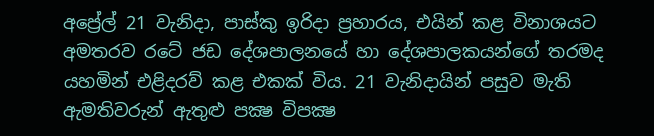අප්‍රේල් 21 වැනිදා, පාස්කු ඉරිදා ප්‍රහාරය, එයින් කළ විනාශයට අමතරව රටේ ජඩ දේශපාලනයේ හා දේශපාලකයන්ගේ තරමද යහමින් එළිදරව් කළ එකක් විය. 21 වැනිදායින් පසුව මැති ඇමතිවරුන් ඇතුළු පක්‍ෂ විපක්‍ෂ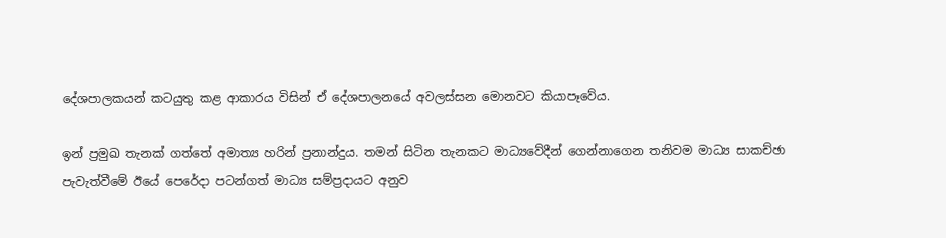දේශපාලකයන් කටයුතු කළ ආකාරය විසින් ඒ දේශපාලනයේ අවලස්සන මොනවට කියාපෑවේය.

ඉන් ප්‍රමුඛ තැනක් ගත්තේ අමාත්‍ය හරින් ප්‍රනාන්දුය. තමන් සිටින තැනකට මාධ්‍යවේදීන් ගෙන්නාගෙන තනිවම මාධ්‍ය සාකච්ඡා පැවැත්වීමේ ඊයේ පෙරේදා පටන්ගත් මාධ්‍ය සම්ප්‍රදායට අනුව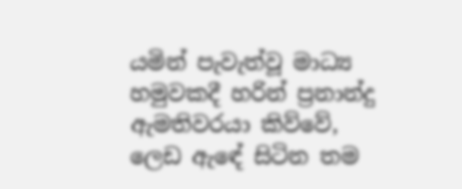යමින් පැවැත්වූ මාධ්‍ය හමුවකදී හරින් ප්‍රනාන්දු ඇමතිවරයා කිව්වේ, ලෙඩ ඇඳේ සිටින තම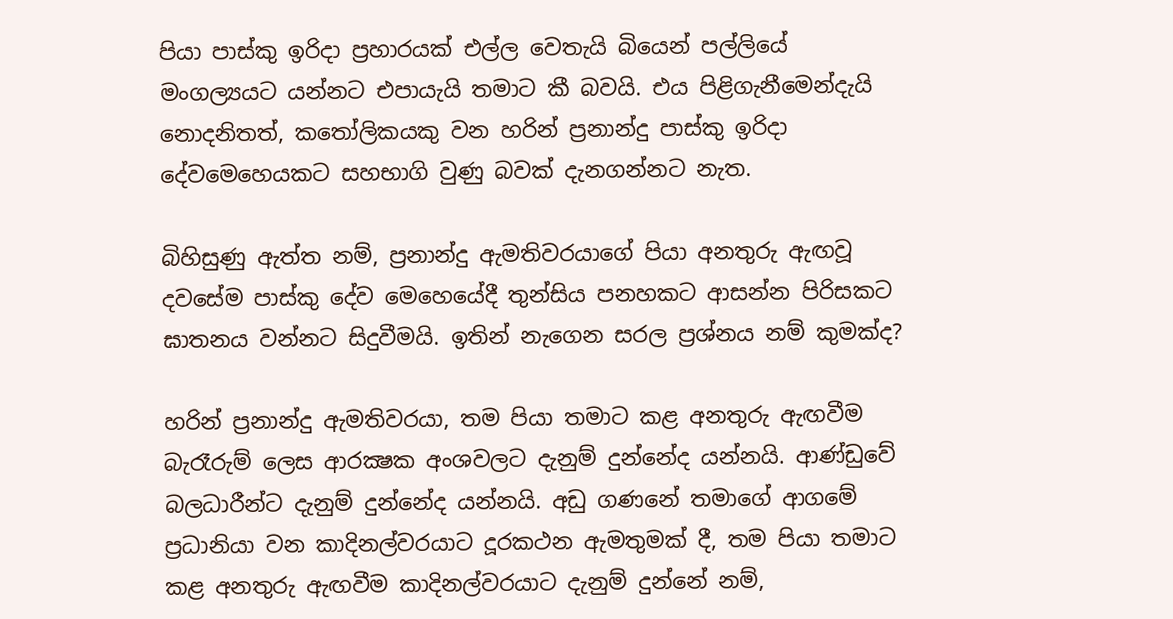පියා පාස්කු ඉරිදා ප්‍රහාරයක් එල්ල වෙතැයි බියෙන් පල්ලියේ මංගල්‍යයට යන්නට එපායැයි තමාට කී බවයි. එය පිළිගැනීමෙන්දැයි නොදනිතත්, කතෝලිකයකු වන හරින් ප්‍රනාන්දු පාස්කු ඉරිදා දේවමෙහෙයකට සහභාගි වුණු බවක් දැනගන්නට නැත.

බිහිසුණු ඇත්ත නම්, ප්‍රනාන්දු ඇමතිවරයාගේ පියා අනතුරු ඇඟවූ දවසේම පාස්කු දේව මෙහෙයේදී තුන්සිය පනහකට ආසන්න පිරිසකට ඝාතනය වන්නට සිදුවීමයි. ඉතින් නැගෙන සරල ප්‍රශ්නය නම් කුමක්ද?

හරින් ප්‍රනාන්දු ඇමතිවරයා, තම පියා තමාට කළ අනතුරු ඇඟවීම බැරෑරුම් ලෙස ආරක්‍ෂක අංශවලට දැනුම් දුන්නේද යන්නයි. ආණ්ඩුවේ බලධාරීන්ට දැනුම් දුන්නේද යන්නයි. අඩු ගණනේ තමාගේ ආගමේ ප්‍රධානියා වන කාදිනල්වරයාට දූරකථන ඇමතුමක් දී, තම පියා තමාට කළ අනතුරු ඇඟවීම කාදිනල්වරයාට දැනුම් දුන්නේ නම්,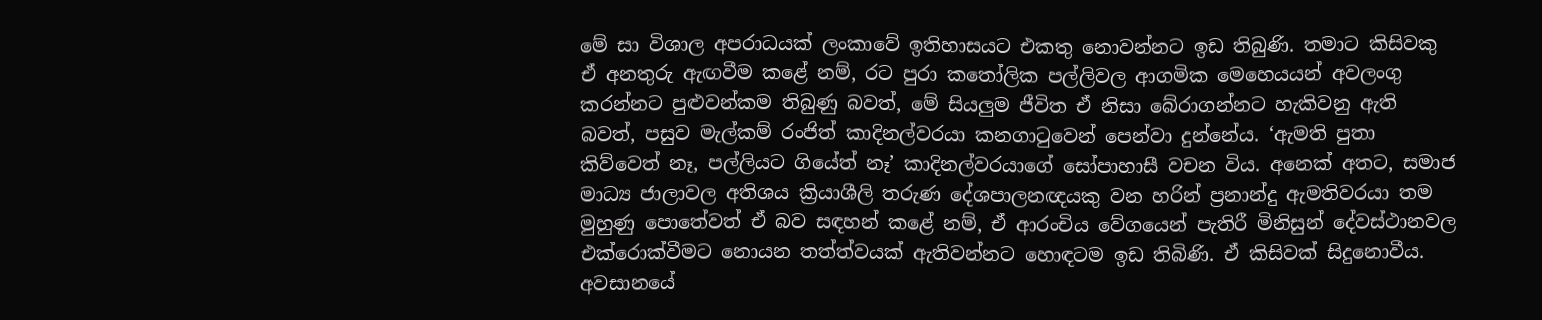මේ සා විශාල අපරාධයක් ලංකාවේ ඉතිහාසයට එකතු නොවන්නට ඉඩ තිබුණි. තමාට කිසිවකු ඒ අනතුරු ඇඟවීම කළේ නම්, රට පුරා කතෝලික පල්ලිවල ආගමික මෙහෙයයන් අවලංගු කරන්නට පුළුවන්කම තිබුණු බවත්, මේ සියලුම ජීවිත ඒ නිසා බේරාගන්නට හැකිවනු ඇති බවත්, පසුව මැල්කම් රංජිත් කාදිනල්වරයා කනගාටුවෙන් පෙන්වා දුන්නේය. ‘ඇමති පුතා කිව්වෙත් නෑ, පල්ලියට ගියේත් නෑ’ කාදිනල්වරයාගේ සෝපාහාසී වචන විය. අනෙක් අතට, සමාජ මාධ්‍ය ජාලාවල අතිශය ක්‍රියාශීලි තරුණ දේශපාලනඥයකු වන හරින් ප්‍රනාන්දු ඇමතිවරයා තම මුහුණු පොතේවත් ඒ බව සඳහන් කළේ නම්, ඒ ආරංචිය වේගයෙන් පැතිරී මිනිසුන් දේවස්ථානවල එක්රොක්වීමට නොයන තත්ත්වයක් ඇතිවන්නට හොඳටම ඉඩ තිබිණි. ඒ කිසිවක් සිදුනොවීය. අවසානයේ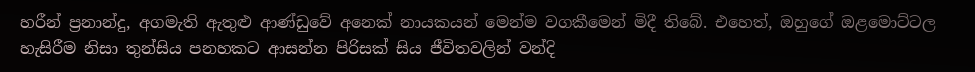හරීන් ප්‍රනාන්දු, අගමැති ඇතුළු ආණ්ඩුවේ අනෙක් නායකයන් මෙන්ම වගකීමෙන් මිදී තිබේ. එහෙත්, ඔහුගේ ඔළමොට්ටල හැසිරීම නිසා තුන්සිය පනහකට ආසන්න පිරිසක් සිය ජීවිතවලින් වන්දි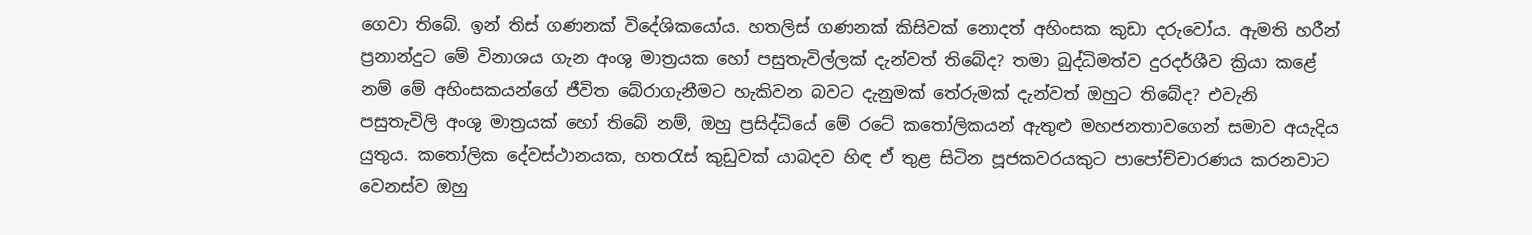ගෙවා තිබේ. ඉන් තිස් ගණනක් විදේශිකයෝය. හතලිස් ගණනක් කිසිවක් නොදත් අහිංසක කුඩා දරුවෝය. ඇමති හරීන් ප්‍රනාන්දුට මේ විනාශය ගැන අංශු මාත්‍රයක හෝ පසුතැවිල්ලක් දැන්වත් තිබේද? තමා බුද්ධිමත්ව දුරදර්ශීව ක්‍රියා කළේ නම් මේ අහිංසකයන්ගේ ජීවිත බේරාගැනීමට හැකිවන බවට දැනුමක් තේරුමක් දැන්වත් ඔහුට තිබේද? එවැනි පසුතැවිලි අංශු මාත්‍රයක් හෝ තිබේ නම්, ඔහු ප්‍රසිද්ධියේ මේ රටේ කතෝලිකයන් ඇතුළු මහජනතාවගෙන් සමාව අයැදිය යුතුය. කතෝලික දේවස්ථානයක, හතරැස් කුඩුවක් යාබදව හිඳ ඒ තුළ සිටින පූජකවරයකුට පාපෝච්චාරණය කරනවාට වෙනස්ව ඔහු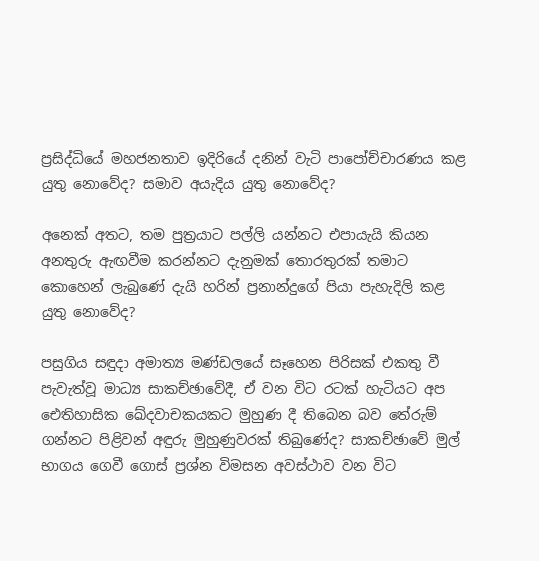ප්‍රසිද්ධියේ මහජනතාව ඉදිරියේ දනින් වැටි පාපෝච්චාරණය කළ යුතු නොවේද? සමාව අයැදිය යුතු නොවේද?

අනෙක් අතට, තම පුත්‍රයාට පල්ලි යන්නට එපායැයි කියන අනතුරු ඇඟවීම කරන්නට දැනුමක් තොරතුරක් තමාට කොහෙන් ලැබුණේ දැයි හරින් ප්‍රනාන්දුගේ පියා පැහැදිලි කළ යුතු නොවේද?

පසුගිය සඳුදා අමාත්‍ය මණ්ඩලයේ සෑහෙන පිරිසක් එකතු වී පැවැත්වූ මාධ්‍ය සාකච්ඡාවේදී, ඒ වන විට රටක් හැටියට අප ඓතිහාසික ඛේදවාචකයකට මුහුණ දී තිබෙන බව තේරුම් ගන්නට පිළිවන් අඳුරු මුහුණුවරක් තිබුණේද? සාකච්ඡාවේ මුල් භාගය ගෙවී ගොස් ප්‍රශ්න විමසන අවස්ථාව වන විට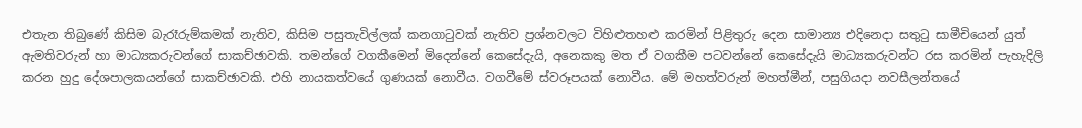එතැන තිබුණේ කිසිම බැරෑරුම්කමක් නැතිව, කිසිම පසුතැවිල්ලක් කනගාටුවක් නැතිව ප්‍රශ්නවලට විහිළුතහළු කරමින් පිළිතුරු දෙන සාමාන්‍ය එදිනෙදා සතුටු සාමීචියෙන් යුත් ඇමතිවරුන් හා මාධ්‍යකරුවන්ගේ සාකච්ඡාවකි. තමන්ගේ වගකීමෙන් මිදෙන්නේ කෙසේදැයි, අනෙකකු මත ඒ වගකීම පටවන්නේ කෙසේදැයි මාධ්‍යකරුවන්ට රස කරමින් පැහැදිලි කරන හුදු දේශපාලකයන්ගේ සාකච්ඡාවකි. එහි නායකත්වයේ ගුණයක් නොවීය. වගවීමේ ස්වරූපයක් නොවීය. මේ මහත්වරුන් මහත්මීන්, පසුගියදා නවසීලන්තයේ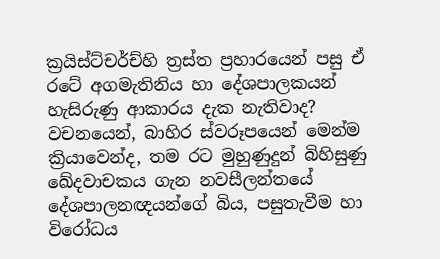ක්‍රයිස්ට්චර්ච්හි ත්‍රස්ත ප්‍රහාරයෙන් පසු ඒ රටේ අගමැතිනිය හා දේශපාලකයන් හැසිරුණු ආකාරය දැක නැතිවාද? වචනයෙන්, බාහිර ස්වරූපයෙන් මෙන්ම ක්‍රියාවෙන්ද, තම රට මුහුණුදුන් බිහිසුණු ඛේදවාචකය ගැන නවසීලන්තයේ දේශපාලනඥයන්ගේ බිය, පසුතැවීම හා විරෝධය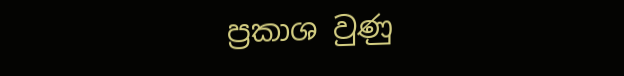ප්‍රකාශ වුණු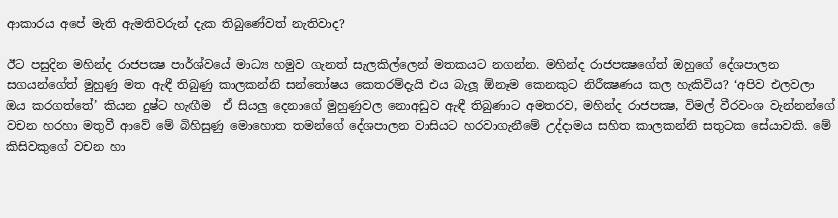ආකාරය අපේ මැති ඇමතිවරුන් දැක තිබුණේවත් නැතිවාද?

ඊට පසුදින මහින්ද රාජපක්‍ෂ පාර්ශ්වයේ මාධ්‍ය හමුව ගැනත් සැලකිල්ලෙන් මතකයට නගන්න. මහින්ද රාජපක්‍ෂගේත් ඔහුගේ දේශපාලන සගයන්ගේත් මුහුණු මත ඇඳී තිබුණු කාලකන්නි සන්තෝෂය කෙතරම්දැයි එය බැලූ ඕනෑම කෙනකුට නිරීක්‍ෂණය කල හැකිවිය? ‘අපිව එලවලා ඔය කරගත්තේ’ කියන දුෂ්ට හැඟීම  ඒ සියලු දෙනාගේ මුහුණුවල නොඅඩුව ඇඳී තිබුණාට අමතරව, මහින්ද රාජපක්‍ෂ, විමල් වීරවංශ වැන්නන්ගේ වචන හරහා මතුවී ආවේ මේ බිහිසුණු මොහොත තමන්ගේ දේශපාලන වාසියට හරවාගැනීමේ උද්දාමය සහිත කාලකන්නි සතුටක සේයාවකි. මේ කිසිවකුගේ වචන හා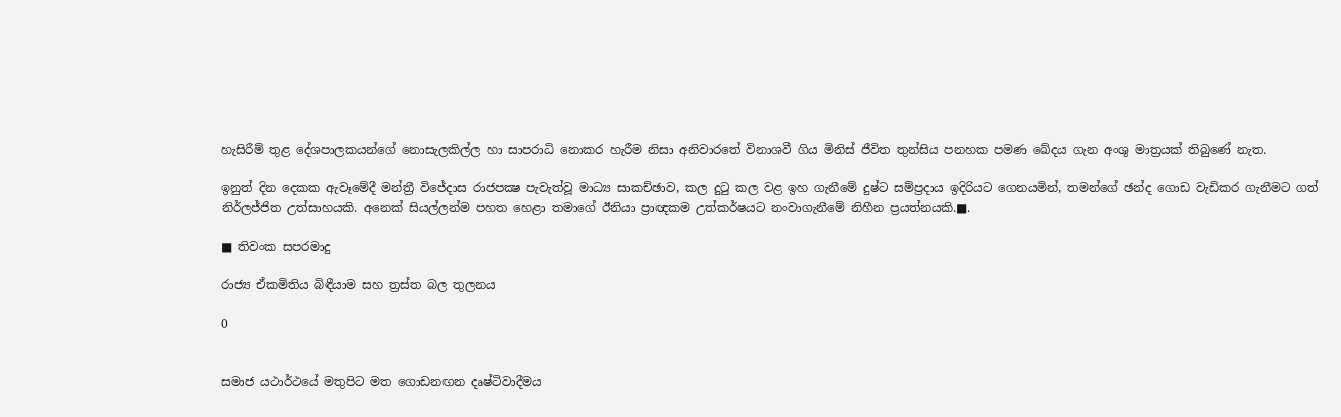හැසිරීම් තුළ දේශපාලකයන්ගේ නොසැලකිල්ල හා සාපරාධි නොකර හැරීම නිසා අනිවාරතේ විනාශවී ගිය මිනිස් ජීවිත තුන්සිය පනහක පමණ ඛේදය ගැන අංශු මාත්‍රයක් තිබුණේ නැත.

ඉනුත් දින දෙකක ඇවෑමේදී මන්ත්‍රී විජේදාස රාජපක්‍ෂ පැවැත්වූ මාධ්‍ය සාකච්ඡාව, කල දුටු කල වළ ඉහ ගැනීමේ දුෂ්ට සම්ප්‍රදාය ඉදිරියට ගෙනයමින්, තමන්ගේ ඡන්ද ගොඩ වැඩිකර ගැනීමට ගත් නිර්ලජ්ජිත උත්සාහයකි. අනෙක් සියල්ලන්ම පහත හෙළා තමාගේ ඊනියා ප්‍රාඥකම උත්කර්ෂයට නංවාගැනීමේ නිහීන ප්‍රයත්නයකි.■.

■ තිවංක සපරමාදු

රාජ්‍ය ඒකමිතිය බිඳීයාම සහ ත්‍රස්ත බල තුලනය

0


සමාජ යථාර්ථයේ මතුපිට මත ගොඩනඟන දෘෂ්ටිවාදීමය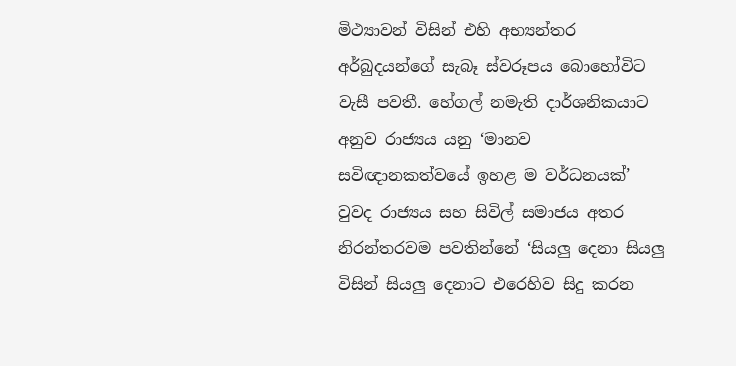මිථ්‍යාවන් විසින් එහි අභ්‍යන්තර අර්බුදයන්ගේ සැබෑ ස්වරූපය බොහෝවිට වැසී පවතී. හේගල් නමැති දාර්ශනිකයාට අනුව රාජ්‍යය යනු ‘මානව සවිඥානකත්වයේ ඉහළ ම වර්ධනයක්’ වුවද රාජ්‍යය සහ සිවිල් සමාජය අතර නිරන්තරවම පවතින්නේ ‘සියලු දෙනා සියලු විසින් සියලු දෙනාට එරෙහිව සිදු කරන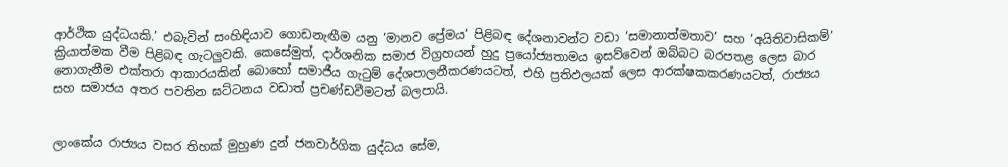ආර්ථික යුද්ධයකි.’ එබැවින් සංහිඳියාව ගොඩනැඟීම යනු ‘මානව ප්‍රේමය’ පිළිබඳ දේශනාවන්ට වඩා ‘සමානාත්මතාව’ සහ ‘අයිතිවාසිකම්’ ක්‍රියාත්මක වීම පිළිබඳ ගැටලුවකි. කෙසේමුත්, දාර්ශනික සමාජ විග්‍රහයන් හුදු ප්‍රයෝජ්‍යතාමය ඉසව්වෙන් ඔබ්බට බරපතළ ලෙස බාර නොගැනීම එක්තරා ආකාරයකින් බොහෝ සමාජීය ගැටුම් දේශපාලනීකරණයටත්, එහි ප්‍රතිඵලයක් ලෙස ආරක්ෂකකරණයටත්, රාජ්‍යය සහ සමාජය අතර පවතින ඝට්ටනය වඩාත් ප්‍රචණ්ඩවීමටත් බලපායි.


ලාංකේය රාජ්‍යය වසර තිහක් මුහුණ දුන් ජනවාර්ගික යුද්ධය සේම,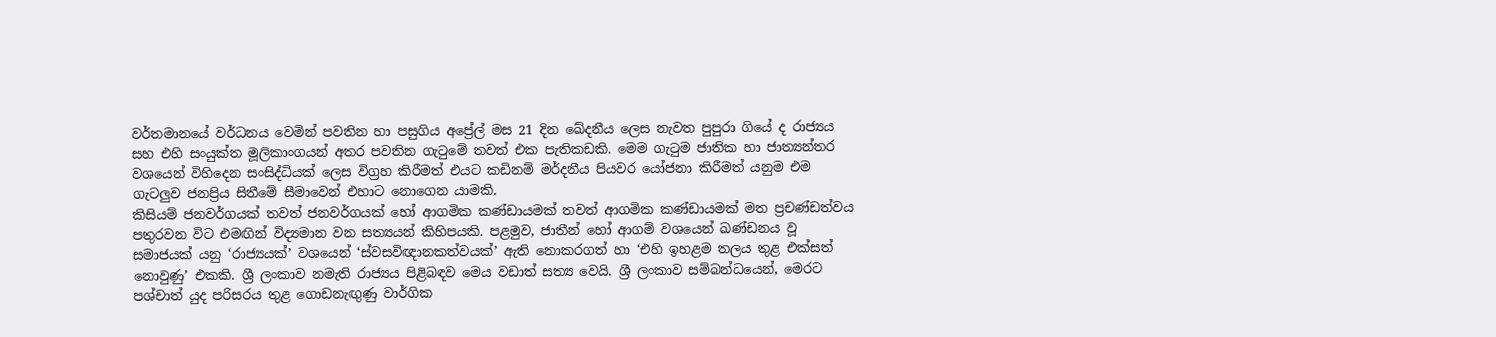වර්තමානයේ වර්ධනය වෙමින් පවතින හා පසුගිය අප්‍රේල් මස 21 දින ඛේදනීය ලෙස නැවත පුපුරා ගියේ ද රාජ්‍යය සහ එහි සංයුක්ත මූලිකාංගයන් අතර පවතින ගැටුමේ තවත් එක පැතිකඩකි. මෙම ගැටුම ජාතික හා ජාත්‍යන්තර වශයෙන් විහිදෙන සංසිද්ධියක් ලෙස විග්‍රහ කිරීමත් එයට කඩිනම් මර්දනීය පියවර යෝජනා කිරීමත් යනුම එම ගැටලුව ජනප්‍රිය සිතීමේ සීමාවෙන් එහාට නොගෙන යාමකි.
කිසියම් ජනවර්ගයක් තවත් ජනවර්ගයක් හෝ ආගමික කණ්ඩායමක් තවත් ආගමික කණ්ඩායමක් මත ප්‍රචණ්ඩත්වය පතුරවන විට එමඟින් විද්‍යමාන වන සත්‍යයන් කිහිපයකි. පළමුව, ජාතීන් හෝ ආගම් වශයෙන් ඛණ්ඩනය වූ සමාජයක් යනු ‘රාජ්‍යයක්’ වශයෙන් ‘ස්වසවිඥානකත්වයක්’ ඇති නොකරගත් හා ‘එහි ඉහළම තලය තුළ එක්සත් නොවුණු’ එකකි. ශ්‍රී ලංකාව නමැති රාජ්‍යය පිළිබඳව මෙය වඩාත් සත්‍ය වෙයි. ශ්‍රී ලංකාව සම්බන්ධයෙන්, මෙරට පශ්චාත් යුද පරිසරය තුළ ගොඩනැඟුණු වාර්ගික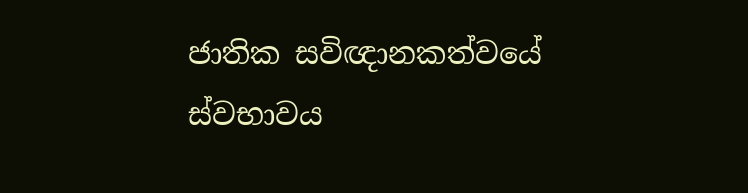ජාතික සවිඥානකත්වයේ ස්වභාවය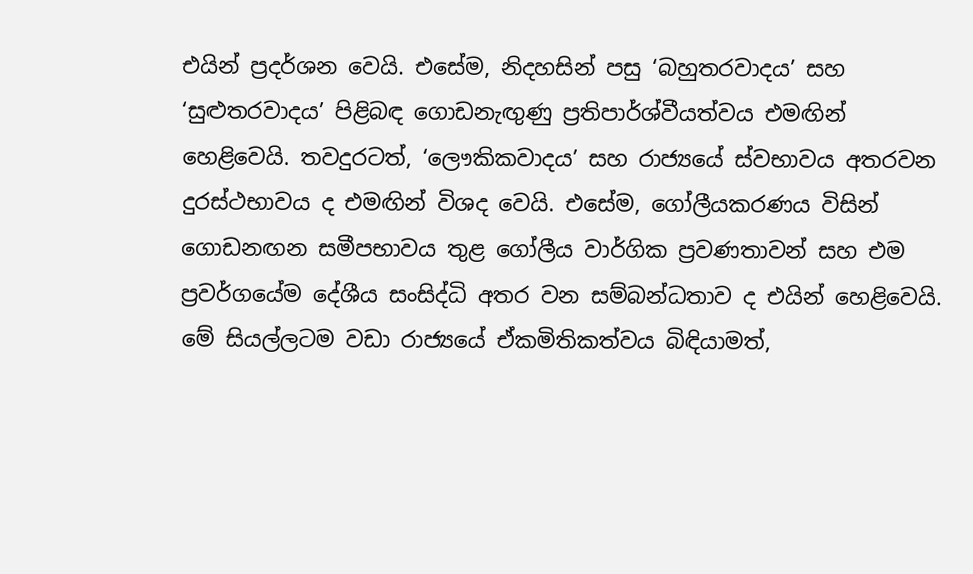එයින් ප්‍රදර්ශන වෙයි. එසේම, නිදහසින් පසු ‘බහුතරවාදය’ සහ ‘සුළුතරවාදය’ පිළිබඳ ගොඩනැඟුණු ප්‍රතිපාර්ශ්වීයත්වය එමඟින් හෙළිවෙයි. තවදුරටත්, ‘ලෞකිකවාදය’ සහ රාජ්‍යයේ ස්වභාවය අතරවන දුරස්ථභාවය ද එමඟින් විශද වෙයි. එසේම, ගෝලීයකරණය විසින් ගොඩනඟන සමීපභාවය තුළ ගෝලීය වාර්ගික ප්‍රවණතාවන් සහ එම ප්‍රවර්ගයේම දේශීය සංසිද්ධි අතර වන සම්බන්ධතාව ද එයින් හෙළිවෙයි. මේ සියල්ලටම වඩා රාජ්‍යයේ ඒකමිතිකත්වය බිඳියාමත්,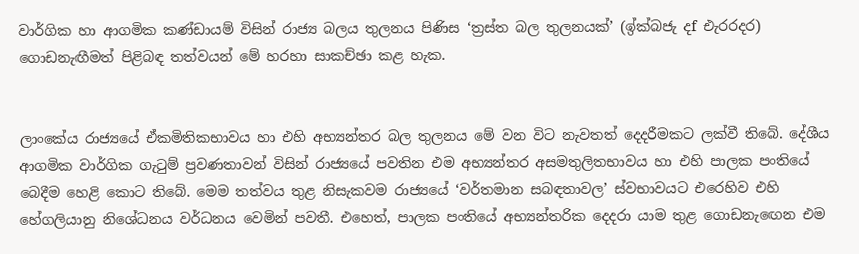වාර්ගික හා ආගමික කණ්ඩායම් විසින් රාජ්‍ය බලය තුලනය පිණිස ‘ත්‍රස්ත බල තුලනයක්’ (ඉ්ක්බජැ දf එැරරදර) ගොඩනැඟීමත් පිළිබඳ තත්වයන් මේ හරහා සාකච්ඡා කළ හැක.


ලාංකේය රාජ්‍යයේ ඒකමිතිකභාවය හා එහි අභ්‍යන්තර බල තුලනය මේ වන විට නැවතත් දෙදරීමකට ලක්වී තිබේ. දේශීය ආගමික වාර්ගික ගැටුම් ප්‍රවණතාවන් විසින් රාජ්‍යයේ පවතින එම අභ්‍යන්තර අසමතුලිතභාවය හා එහි පාලක පංතියේ බෙදීම හෙළි කොට තිබේ. මෙම තත්වය තුළ නිසැකවම රාජ්‍යයේ ‘වර්තමාන සබඳතාවල’ ස්වභාවයට එරෙහිව එහි හේගලියානු නිශේධනය වර්ධනය වෙමින් පවතී. එහෙත්, පාලක පංතියේ අභ්‍යන්තරික දෙදරා යාම තුළ ගොඩනැඟෙන එම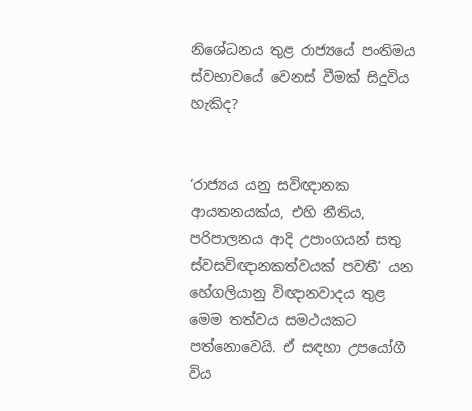නිශේධනය තුළ රාජ්‍යයේ පංතිමය ස්වභාවයේ වෙනස් වීමක් සිදුවිය හැකිද?


‘රාජ්‍යය යනු සවිඥානක ආයතනයක්ය, එහි නීතිය, පරිපාලනය ආදි උපාංගයන් සතු ස්වසවිඥානකත්වයක් පවතී’ යන හේගලියානු විඥානවාදය තුළ මෙම තත්වය සමථයකට පත්නොවෙයි. ඒ සඳහා උපයෝගී විය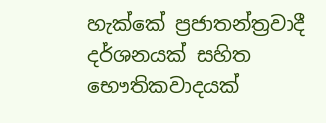හැක්කේ ප්‍රජාතන්ත්‍රවාදී දර්ශනයක් සහිත භෞතිකවාදයක්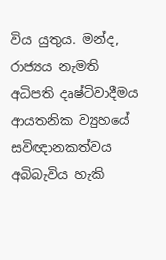විය යුතුය. මන්ද, රාජ්‍යය නැමති අධිපති දෘෂ්ටිවාදීමය ආයතනික ව්‍යුහයේ සවිඥානකත්වය අබිබැවිය හැකි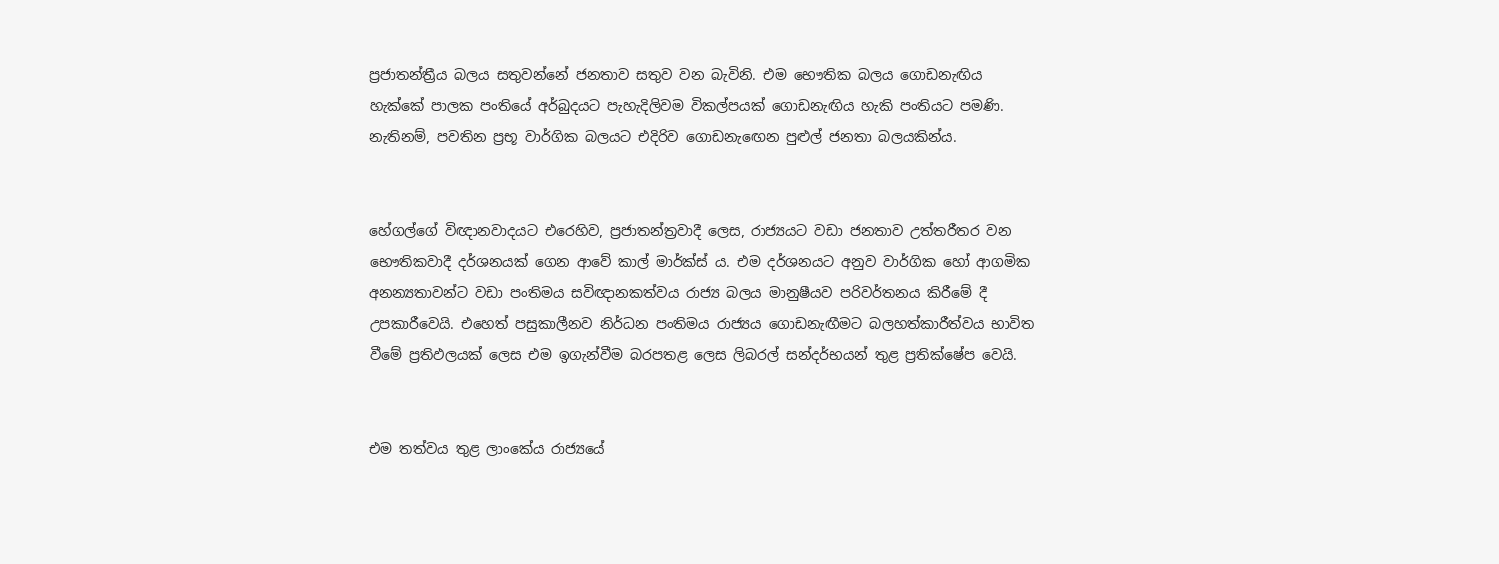ප්‍රජාතන්ත්‍රීය බලය සතුවන්නේ ජනතාව සතුව වන බැවිනි. එම භෞතික බලය ගොඩනැඟිය හැක්කේ පාලක පංතියේ අර්බුදයට පැහැදිලිවම විකල්පයක් ගොඩනැඟිය හැකි පංතියට පමණි. නැතිනම්, පවතින ප්‍රභූ වාර්ගික බලයට එදිරිව ගොඩනැඟෙන පුළුල් ජනතා බලයකින්ය.


හේගල්ගේ විඥානවාදයට එරෙහිව, ප්‍රජාතන්ත්‍රවාදී ලෙස, රාජ්‍යයට වඩා ජනතාව උත්තරීතර වන භෞතිකවාදී දර්ශනයක් ගෙන ආවේ කාල් මාර්ක්ස් ය. එම දර්ශනයට අනුව වාර්ගික හෝ ආගමික අනන්‍යතාවන්ට වඩා පංතිමය සවිඥානකත්වය රාජ්‍ය බලය මානුෂීයව පරිවර්තනය කිරීමේ දී උපකාරීවෙයි. එහෙත් පසුකාලීනව නිර්ධන පංතිමය රාජ්‍යය ගොඩනැඟීමට බලහත්කාරීත්වය භාවිත වීමේ ප්‍රතිඵලයක් ලෙස එම ඉගැන්වීම බරපතළ ලෙස ලිබරල් සන්දර්භයන් තුළ ප්‍රතික්ෂේප වෙයි.


එම තත්වය තුළ ලාංකේය රාජ්‍යයේ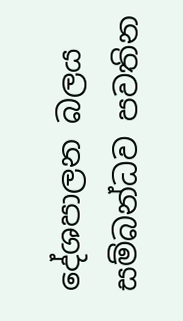දේශපාලන බලය සම්බන්ධව පවතින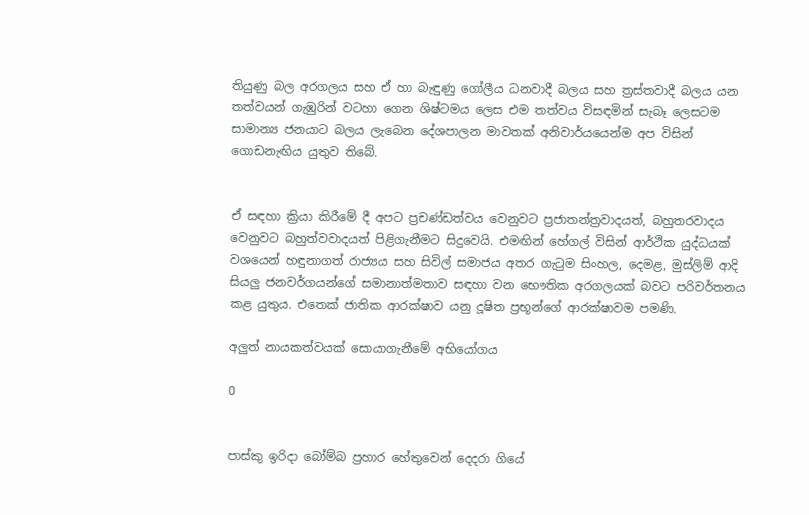තියුණු බල අරගලය සහ ඒ හා බැඳුණු ගෝලීය ධනවාදී බලය සහ ත්‍රස්තවාදී බලය යන තත්වයන් ගැඹුරින් වටහා ගෙන ශිෂ්ටමය ලෙස එම තත්වය විසඳමින් සැබෑ ලෙසටම සාමාන්‍ය ජනයාට බලය ලැබෙන දේශපාලන මාවතක් අනිවාර්යයෙන්ම අප විසින් ගොඩනැඟිය යුතුව තිබේ.


ඒ සඳහා ක්‍රියා කිරීමේ දී අපට ප්‍රචණ්ඩත්වය වෙනුවට ප්‍රජාතන්ත්‍රවාදයත්, බහුතරවාදය වෙනුවට බහුත්වවාදයත් පිළිගැනීමට සිදුවෙයි. එමඟින් හේගල් විසින් ආර්ථික යුද්ධයක් වශයෙන් හඳුනාගත් රාජ්‍යය සහ සිවිල් සමාජය අතර ගැටුම සිංහල, දෙමළ, මුස්ලිම් ආදි සියලු ජනවර්ගයන්ගේ සමානාත්මතාව සඳහා වන භෞතික අරගලයක් බවට පරිවර්තනය කළ යුතුය. එතෙක් ජාතික ආරක්ෂාව යනු දූෂිත ප්‍රභූන්ගේ ආරක්ෂාවම පමණි.

අලුත් නායකත්වයක් සොයාගැනීමේ අභියෝගය

0


පාස්කු ඉරිදා බෝම්බ ප්‍රහාර හේතුවෙන් දෙදරා ගියේ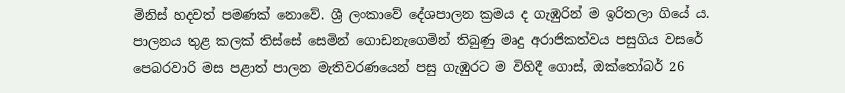මිනිස් හදවත් පමණක් නොවේ. ශ්‍රී ලංකාවේ දේශපාලන ක්‍රමය ද ගැඹුරින් ම ඉරිතලා ගියේ ය. පාලනය තුළ කලක් තිස්සේ සෙමින් ගොඩනැගෙමින් තිබුණු මෘදු අරාජිකත්වය පසුගිය වසරේ පෙබරවාරි මස පළාත් පාලන මැතිවරණයෙන් පසු ගැඹුරට ම විහිදී ගොස්, ඔක්තෝබර් 26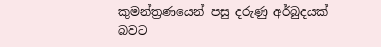කුමන්ත්‍රණයෙන් පසු දරුණු අර්බුදයක් බවට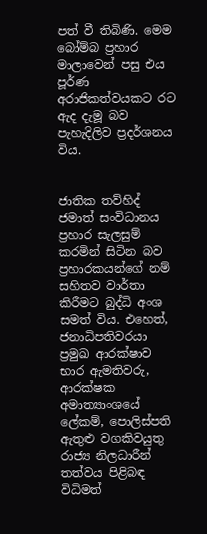පත් වී තිබිණි. මෙම බෝම්බ ප්‍රහාර මාලාවෙන් පසු එය පූර්ණ අරාජිකත්වයකට රට ඇද දැමූ බව පැහැදිලිව ප්‍රදර්ශනය විය.


ජාතික තව්හිද් ජමාත් සංවිධානය ප්‍රහාර සැලසුම් කරමින් සිටින බව ප්‍රහාරකයන්ගේ නම් සහිතව වාර්තා කිරීමට බුද්ධි අංශ සමත් විය. එහෙත්, ජනාධිපතිවරයා ප්‍රමුඛ ආරක්ෂාව භාර ඇමතිවරු, ආරක්ෂක අමාත්‍යාංශයේ ලේකම්, පොලිස්පති ඇතුළු වගකිවයුතු රාජ්‍ය නිලධාරීන් තත්වය පිළිබඳ විධිමත්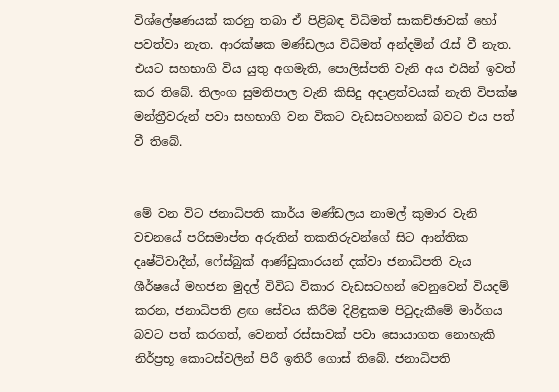විශ්ලේෂණයක් කරනු තබා ඒ පිළිබඳ විධිමත් සාකච්ඡාවක් හෝ පවත්වා නැත. ආරක්ෂක මණ්ඩලය විධිමත් අන්දමින් රැස් වී නැත. එයට සහභාගි විය යුතු අගමැති, පොලිස්පති වැනි අය එයින් ඉවත් කර තිබේ. තිලංග සුමතිපාල වැනි කිසිදු අදාළත්වයක් නැති විපක්ෂ මන්ත්‍රීවරුන් පවා සහභාගි වන විකට වැඩසටහනක් බවට එය පත් වී තිබේ.


මේ වන විට ජනාධිපති කාර්ය මණ්ඩලය නාමල් කුමාර වැනි වචනයේ පරිසමාප්ත අරුතින් තකතිරුවන්ගේ සිට ආන්තික දෘෂ්ටිවාදීන්, ෆේස්බුක් ආණ්ඩුකාරයන් දක්වා ජනාධිපති වැය ශීර්ෂයේ මහජන මුදල් විවිධ විකාර වැඩසටහන් වෙනුවෙන් වියදම් කරන, ජනාධිපති ළඟ සේවය කිරීම දිළිඳුකම පිටුදැකීමේ මාර්ගය බවට පත් කරගත්, වෙනත් රස්සාවක් පවා සොයාගත නොහැකි නිර්ප්‍රභූ කොටස්වලින් පිරී ඉතිරී ගොස් තිබේ. ජනාධිපති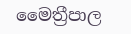මෛත්‍රීපාල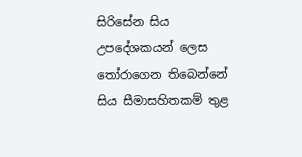සිරිසේන සිය උපදේශකයන් ලෙස තෝරාගෙන තිබෙන්නේ සිය සීමාසහිතකම් තුළ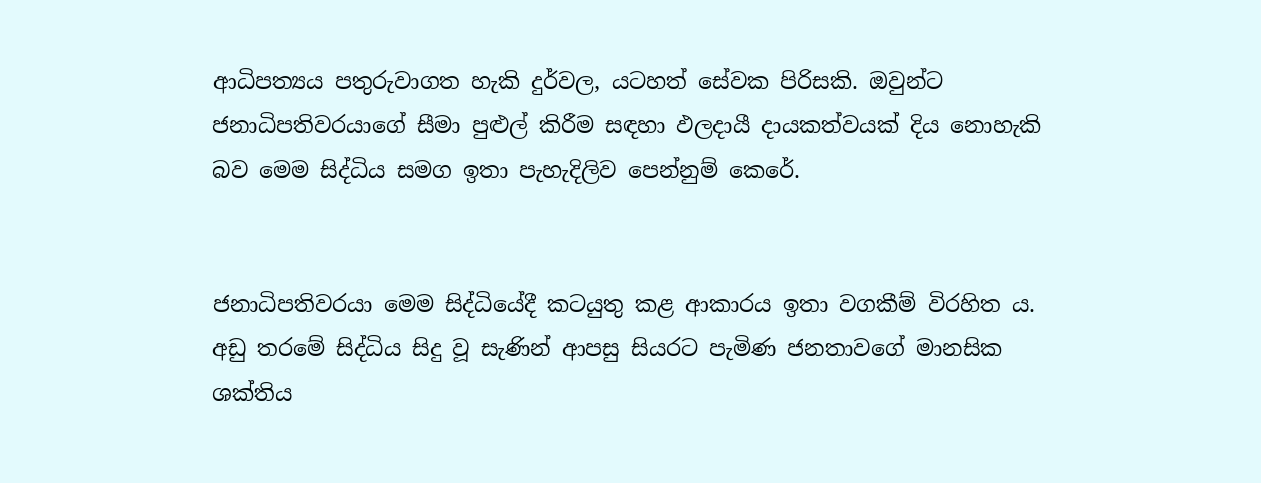ආධිපත්‍යය පතුරුවාගත හැකි දුර්වල, යටහත් සේවක පිරිසකි. ඔවුන්ට ජනාධිපතිවරයාගේ සීමා පුළුල් කිරීම සඳහා ඵලදායී දායකත්වයක් දිය නොහැකි බව මෙම සිද්ධිය සමග ඉතා පැහැදිලිව පෙන්නුම් කෙරේ.


ජනාධිපතිවරයා මෙම සිද්ධියේදී කටයුතු කළ ආකාරය ඉතා වගකීම් විරහිත ය. අඩු තරමේ සිද්ධිය සිදු වූ සැණින් ආපසු සියරට පැමිණ ජනතාවගේ මානසික ශක්තිය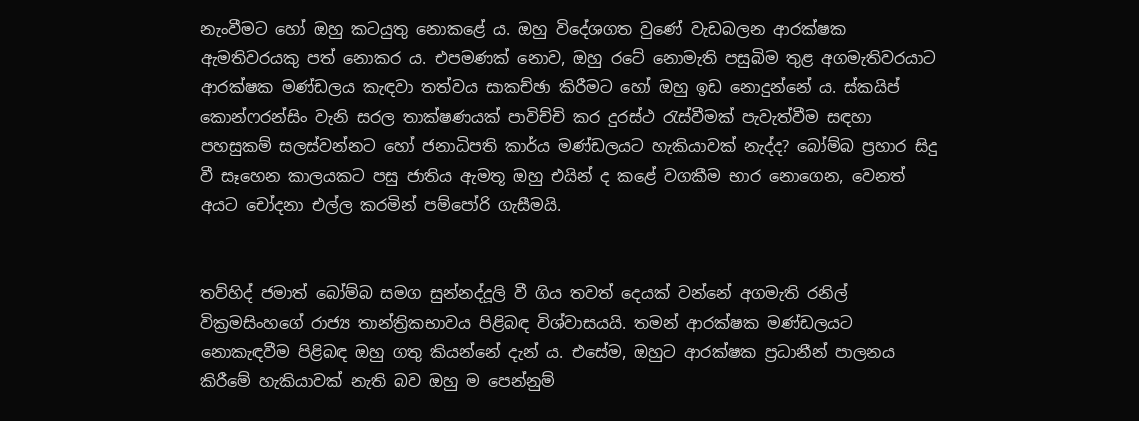නැංවීමට හෝ ඔහු කටයුතු නොකළේ ය. ඔහු විදේශගත වුණේ වැඩබලන ආරක්ෂක ඇමතිවරයකු පත් නොකර ය. එපමණක් නොව, ඔහු රටේ නොමැති පසුබිම තුළ අගමැතිවරයාට ආරක්ෂක මණ්ඩලය කැඳවා තත්වය සාකච්ඡා කිරීමට හෝ ඔහු ඉඩ නොදුන්නේ ය. ස්කයිප් කොන්ෆරන්සිං වැනි සරල තාක්ෂණයක් පාවිච්චි කර දුරස්ථ රැස්වීමක් පැවැත්වීම සඳහා පහසුකම් සලස්වන්නට හෝ ජනාධිපති කාර්ය මණ්ඩලයට හැකියාවක් නැද්ද? බෝම්බ ප්‍රහාර සිදු වී සෑහෙන කාලයකට පසු ජාතිය ඇමතූ ඔහු එයින් ද කළේ වගකීම භාර නොගෙන, වෙනත් අයට චෝදනා එල්ල කරමින් පම්පෝරි ගැසීමයි.


තව්හිද් ජමාත් බෝම්බ සමග සුන්නද්දූලි වී ගිය තවත් දෙයක් වන්නේ අගමැති රනිල් වික්‍රමසිංහගේ රාජ්‍ය තාන්ත්‍රිකභාවය පිළිබඳ විශ්වාසයයි. තමන් ආරක්ෂක මණ්ඩලයට නොකැඳවීම පිළිබඳ ඔහු ගතු කියන්නේ දැන් ය. එසේම, ඔහුට ආරක්ෂක ප්‍රධානීන් පාලනය කිරීමේ හැකියාවක් නැති බව ඔහු ම පෙන්නුම්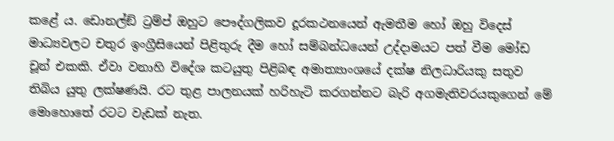කළේ ය. ඩොනල්ඞ් ට්‍රම්ප් ඔහුට පෞද්ගලිකව දූරකථනයෙන් ඇමතීම හෝ ඔහු විදෙස් මාධ්‍යවලට චතුර ඉංග්‍රීසියෙන් පිළිතුරු දීම හෝ සම්බන්ධයෙන් උද්දාමයට පත් වීම මෝඩ චූන් එකකි. ඒවා වනාහි විදේශ කටයුතු පිළිබඳ අමාත්‍යාංශයේ දක්ෂ නිලධාරියකු සතුව තිබිය යුතු ලක්ෂණයි. රට තුළ පාලනයක් හරිහැටි කරගන්නට බැරි අගමැතිවරයකුගෙන් මේ මොහොතේ රටට වැඩක් නැත.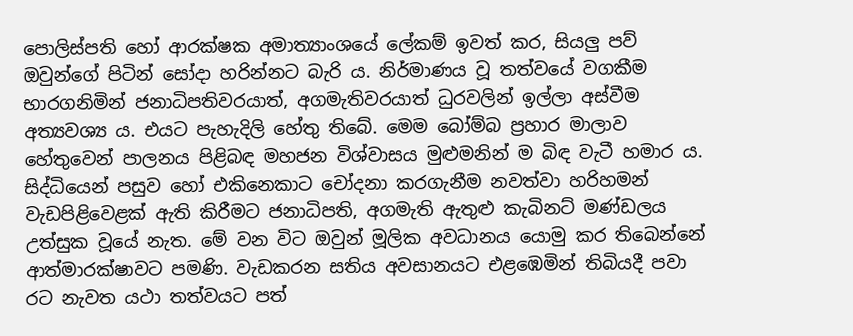පොලිස්පති හෝ ආරක්ෂක අමාත්‍යාංශයේ ලේකම් ඉවත් කර, සියලු පව් ඔවුන්ගේ පිටින් සෝදා හරින්නට බැරි ය. නිර්මාණය වූ තත්වයේ වගකීම භාරගනිමින් ජනාධිපතිවරයාත්, අගමැතිවරයාත් ධුරවලින් ඉල්ලා අස්වීම අත්‍යවශ්‍ය ය. එයට පැහැදිලි හේතු තිබේ. මෙම බෝම්බ ප්‍රහාර මාලාව හේතුවෙන් පාලනය පිළිබඳ මහජන විශ්වාසය මුළුමනින් ම බිඳ වැටී හමාර ය. සිද්ධියෙන් පසුව හෝ එකිනෙකාට චෝදනා කරගැනීම නවත්වා හරිහමන් වැඩපිළිවෙළක් ඇති කිරීමට ජනාධිපති, අගමැති ඇතුළු කැබිනට් මණ්ඩලය උත්සුක වූයේ නැත. මේ වන විට ඔවුන් මූලික අවධානය යොමු කර තිබෙන්නේ ආත්මාරක්ෂාවට පමණි. වැඩකරන සතිය අවසානයට එළඹෙමින් තිබියදී පවා රට නැවත යථා තත්වයට පත්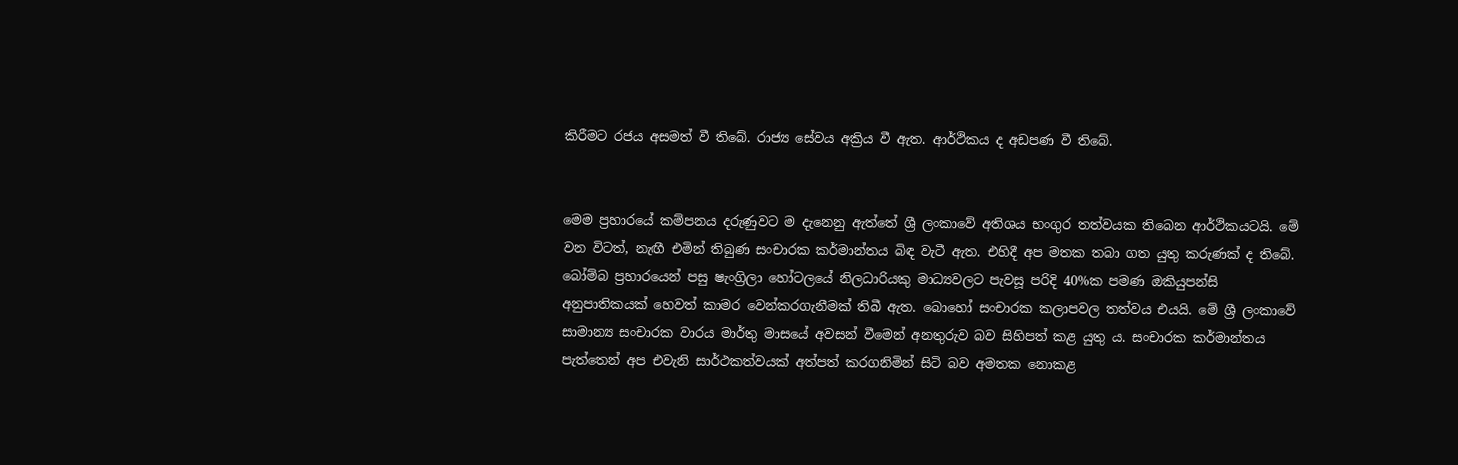කිරීමට රජය අසමත් වී තිබේ. රාජ්‍ය සේවය අක්‍රිය වී ඇත. ආර්ථිකය ද අඩපණ වී තිබේ.


මෙම ප්‍රහාරයේ කම්පනය දරුණුවට ම දැනෙනු ඇත්තේ ශ්‍රී ලංකාවේ අතිශය භංගුර තත්වයක තිබෙන ආර්ථිකයටයි. මේ වන විටත්, නැඟී එමින් තිබුණ සංචාරක කර්මාන්තය බිඳ වැටී ඇත. එහිදී අප මතක තබා ගත යුතු කරුණක් ද තිබේ. බෝම්බ ප්‍රහාරයෙන් පසු ෂැංග්‍රිලා හෝටලයේ නිලධාරියකු මාධ්‍යවලට පැවසූ පරිදි 40%ක පමණ ඔකියුපන්සි අනුපාතිකයක් හෙවත් කාමර වෙන්කරගැනීමක් තිබී ඇත. බොහෝ සංචාරක කලාපවල තත්වය එයයි. මේ ශ්‍රී ලංකාවේ සාමාන්‍ය සංචාරක වාරය මාර්තු මාසයේ අවසන් වීමෙන් අනතුරුව බව සිහිපත් කළ යුතු ය. සංචාරක කර්මාන්තය පැත්තෙන් අප එවැනි සාර්ථකත්වයක් අත්පත් කරගනිමින් සිටි බව අමතක නොකළ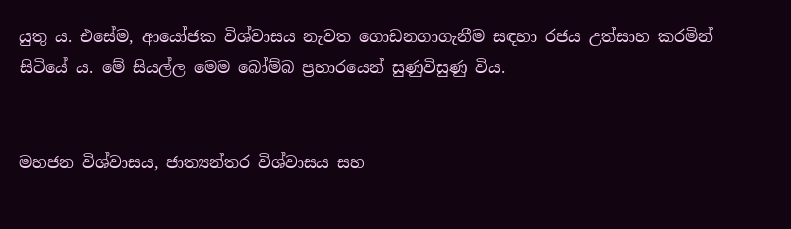යුතු ය. එසේම, ආයෝජක විශ්වාසය නැවත ගොඩනගාගැනීම සඳහා රජය උත්සාහ කරමින් සිටියේ ය. මේ සියල්ල මෙම බෝම්බ ප්‍රහාරයෙන් සුණුවිසුණු විය.


මහජන විශ්වාසය, ජාත්‍යන්තර විශ්වාසය සහ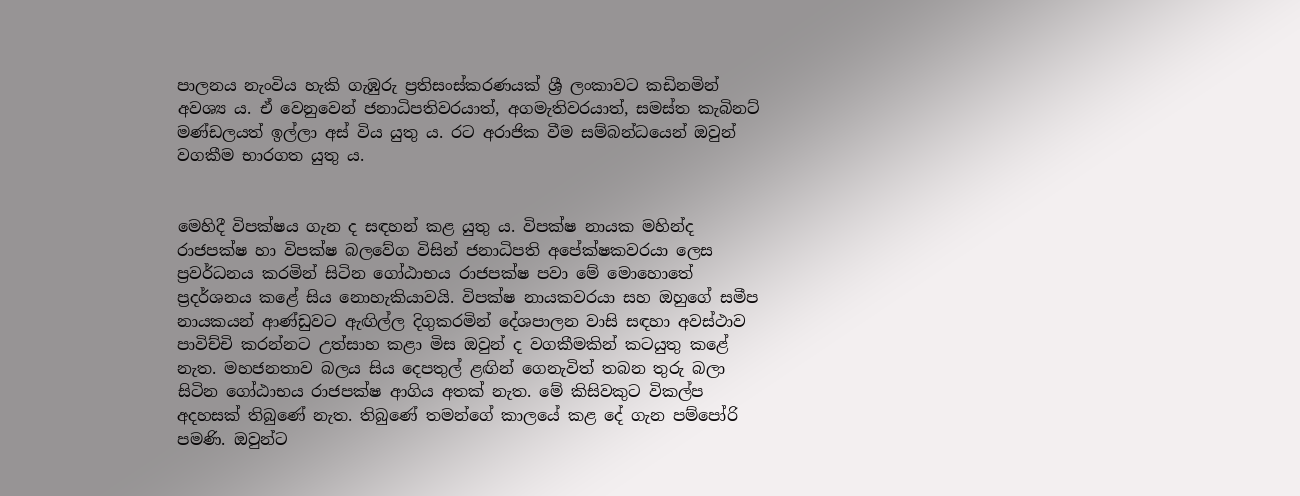පාලනය නැංවිය හැකි ගැඹුරු ප්‍රතිසංස්කරණයක් ශ්‍රී ලංකාවට කඩිනමින් අවශ්‍ය ය. ඒ වෙනුවෙන් ජනාධිපතිවරයාත්, අගමැතිවරයාත්, සමස්ත කැබිනට් මණ්ඩලයත් ඉල්ලා අස් විය යුතු ය. රට අරාජික වීම සම්බන්ධයෙන් ඔවුන් වගකීම භාරගත යුතු ය.


මෙහිදී විපක්ෂය ගැන ද සඳහන් කළ යුතු ය. විපක්ෂ නායක මහින්ද රාජපක්ෂ හා විපක්ෂ බලවේග විසින් ජනාධිපති අපේක්ෂකවරයා ලෙස ප්‍රවර්ධනය කරමින් සිටින ගෝඨාභය රාජපක්ෂ පවා මේ මොහොතේ ප්‍රදර්ශනය කළේ සිය නොහැකියාවයි. විපක්ෂ නායකවරයා සහ ඔහුගේ සමීප නායකයන් ආණ්ඩුවට ඇඟිල්ල දිගුකරමින් දේශපාලන වාසි සඳහා අවස්ථාව පාවිච්චි කරන්නට උත්සාහ කළා මිස ඔවුන් ද වගකීමකින් කටයුතු කළේ නැත. මහජනතාව බලය සිය දෙපතුල් ළඟින් ගෙනැවිත් තබන තුරු බලා සිටින ගෝඨාභය රාජපක්ෂ ආගිය අතක් නැත. මේ කිසිවකුට විකල්ප අදහසක් තිබුණේ නැත. තිබුණේ තමන්ගේ කාලයේ කළ දේ ගැන පම්පෝරි පමණි. ඔවුන්ට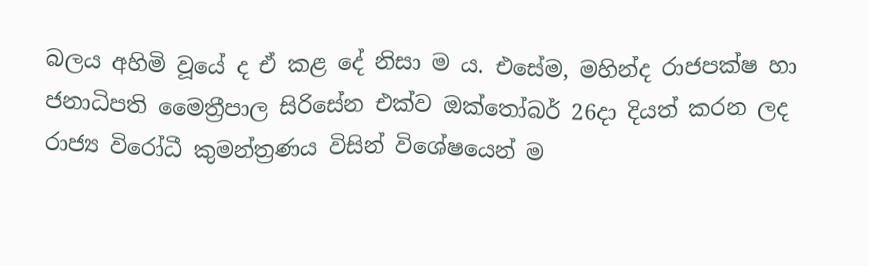බලය අහිමි වූයේ ද ඒ කළ දේ නිසා ම ය. එසේම, මහින්ද රාජපක්ෂ හා ජනාධිපති මෛත්‍රීපාල සිරිසේන එක්ව ඔක්තෝබර් 26දා දියත් කරන ලද රාජ්‍ය විරෝධී කුමන්ත්‍රණය විසින් විශේෂයෙන් ම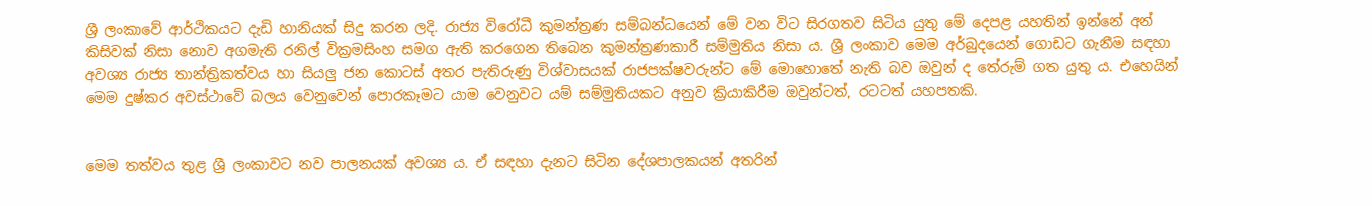ශ්‍රී ලංකාවේ ආර්ථිකයට දැඩි හානියක් සිදු කරන ලදි. රාජ්‍ය විරෝධී කුමන්ත්‍රණ සම්බන්ධයෙන් මේ වන විට සිරගතව සිටිය යුතු මේ දෙපළ යහතින් ඉන්නේ අන් කිසිවක් නිසා නොව අගමැති රනිල් වික්‍රමසිංහ සමග ඇති කරගෙන තිබෙන කුමන්ත්‍රණකාරී සම්මුතිය නිසා ය. ශ්‍රී ලංකාව මෙම අර්බුදයෙන් ගොඩට ගැනීම සඳහා අවශ්‍ය රාජ්‍ය තාන්ත්‍රිකත්වය හා සියලු ජන කොටස් අතර පැතිරුණු විශ්වාසයක් රාජපක්ෂවරුන්ට මේ මොහොතේ නැති බව ඔවුන් ද තේරුම් ගත යුතු ය. එහෙයින් මෙම දුෂ්කර අවස්ථාවේ බලය වෙනුවෙන් පොරකෑමට යාම වෙනුවට යම් සම්මුතියකට අනුව ක්‍රියාකිරීම ඔවුන්ටත්, රටටත් යහපතකි.


මෙම තත්වය තුළ ශ්‍රී ලංකාවට නව පාලනයක් අවශ්‍ය ය. ඒ සඳහා දැනට සිටින දේශපාලකයන් අතරින්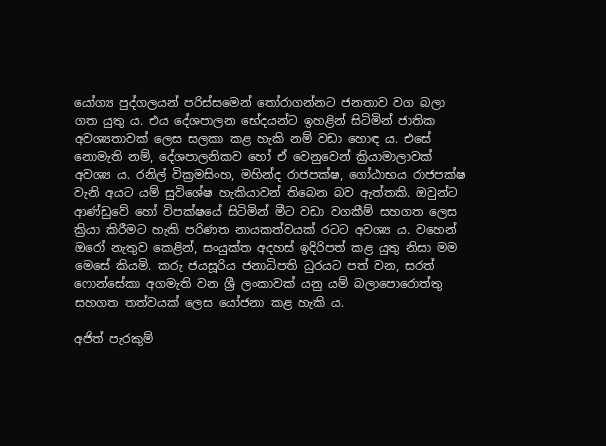යෝග්‍ය පුද්ගලයන් පරිස්සමෙන් තෝරාගන්නට ජනතාව වග බලා ගත යුතු ය. එය දේශපාලන භේදයන්ට ඉහළින් සිටිමින් ජාතික අවශ්‍යතාවක් ලෙස සලකා කළ හැකි නම් වඩා හොඳ ය. එසේ නොමැති නම්, දේශපාලනිකව හෝ ඒ වෙනුවෙන් ක්‍රියාමාලාවක් අවශ්‍ය ය. රනිල් වික්‍රමසිංහ, මහින්ද රාජපක්ෂ, ගෝඨාභය රාජපක්ෂ වැනි අයට යම් සුවිශේෂ හැකියාවන් තිබෙන බව ඇත්තකි. ඔවුන්ට ආණ්ඩුවේ හෝ විපක්ෂයේ සිටිමින් මීට වඩා වගකීම් සහගත ලෙස ක්‍රියා කිරීමට හැකි පරිණත නායකත්වයක් රටට අවශ්‍ය ය. වහෙන් ඔරෝ නැතුව කෙළින්, සංයුක්ත අදහස් ඉදිරිපත් කළ යුතු නිසා මම මෙසේ කියමි. කරු ජයසූරිය ජනාධිපති ධුරයට පත් වන, සරත් ෆොන්සේකා අගමැති වන ශ්‍රී ලංකාවක් යනු යම් බලාපොරොත්තු සහගත තත්වයක් ලෙස යෝජනා කළ හැකි ය.

අජිත් පැරකුම්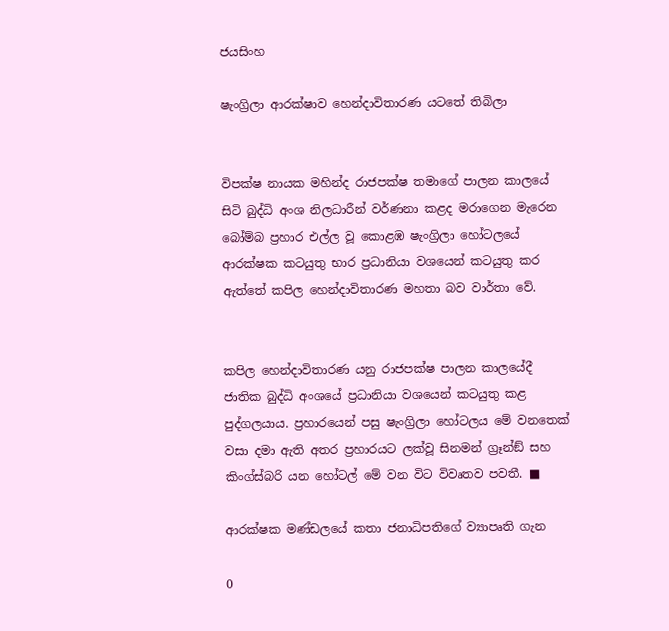ජයසිංහ

ෂැංග්‍රිලා ආරක්ෂාව හෙන්දාවිතාරණ යටතේ තිබිලා


විපක්ෂ නායක මහින්ද රාජපක්ෂ තමාගේ පාලන කාලයේ සිටි බුද්ධි අංශ නිලධාරීන් වර්ණනා කළද මරාගෙන මැරෙන බෝම්බ ප්‍රහාර එල්ල වූ කොළඹ ෂැංග්‍රිලා හෝටලයේ ආරක්ෂක කටයුතු භාර ප්‍රධානියා වශයෙන් කටයුතු කර ඇත්තේ කපිල හෙන්දාවිතාරණ මහතා බව වාර්තා වේ.


කපිල හෙන්දාවිතාරණ යනු රාජපක්ෂ පාලන කාලයේදී ජාතික බුද්ධි අංශයේ ප්‍රධානියා වශයෙන් කටයුතු කළ පුද්ගලයාය. ප්‍රහාරයෙන් පසු ෂැංග්‍රිලා හෝටලය මේ වනතෙක් වසා දමා ඇති අතර ප්‍රහාරයට ලක්වූ සිනමන් ග්‍රෑන්ඞ් සහ කිංග්ස්බරි යන හෝටල් මේ වන විට විවෘතව පවතී. ■

ආරක්ෂක මණ්ඩලයේ කතා ජනාධිපතිගේ ව්‍යාපෘති ගැන

0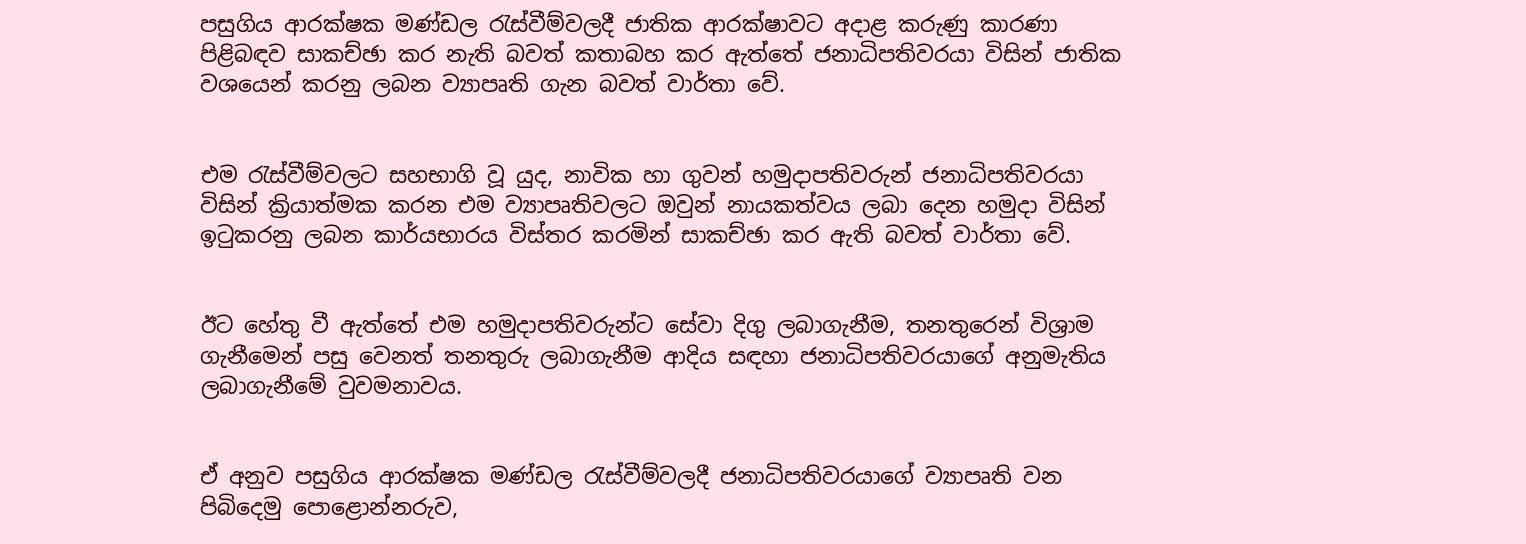පසුගිය ආරක්ෂක මණ්ඩල රැස්වීම්වලදී ජාතික ආරක්ෂාවට අදාළ කරුණු කාරණා පිළිබඳව සාකච්ඡා කර නැති බවත් කතාබහ කර ඇත්තේ ජනාධිපතිවරයා විසින් ජාතික වශයෙන් කරනු ලබන ව්‍යාපෘති ගැන බවත් වාර්තා වේ.


එම රැස්වීම්වලට සහභාගි වූ යුද, නාවික හා ගුවන් හමුදාපතිවරුන් ජනාධිපතිවරයා විසින් ක්‍රියාත්මක කරන එම ව්‍යාපෘතිවලට ඔවුන් නායකත්වය ලබා දෙන හමුදා විසින් ඉටුකරනු ලබන කාර්යභාරය විස්තර කරමින් සාකච්ඡා කර ඇති බවත් වාර්තා වේ.


ඊට හේතු වී ඇත්තේ එම හමුදාපතිවරුන්ට සේවා දිගු ලබාගැනීම, තනතුරෙන් විශ්‍රාම ගැනීමෙන් පසු වෙනත් තනතුරු ලබාගැනීම ආදිය සඳහා ජනාධිපතිවරයාගේ අනුමැතිය
ලබාගැනීමේ වුවමනාවය.


ඒ අනුව පසුගිය ආරක්ෂක මණ්ඩල රැස්වීම්වලදී ජනාධිපතිවරයාගේ ව්‍යාපෘති වන පිබිදෙමු පොළොන්නරුව,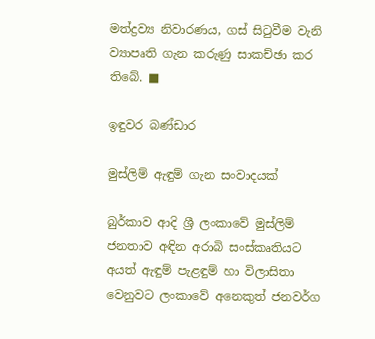මත්ද්‍රව්‍ය නිවාරණය, ගස් සිටුවීම වැනි ව්‍යාපෘති ගැන කරුණු සාකච්ඡා කර තිබේ. ■

ඉඳුවර බණ්ඩාර

මුස්ලිම් ඇඳුම් ගැන සංවාදයක්

බුර්කාව ආදි ශ්‍රී ලංකාවේ මුස්ලිම් ජනතාව අඳින අරාබි සංස්කෘතියට අයත් ඇඳුම් පැළඳුම් හා විලාසිතා වෙනුවට ලංකාවේ අනෙකුත් ජනවර්ග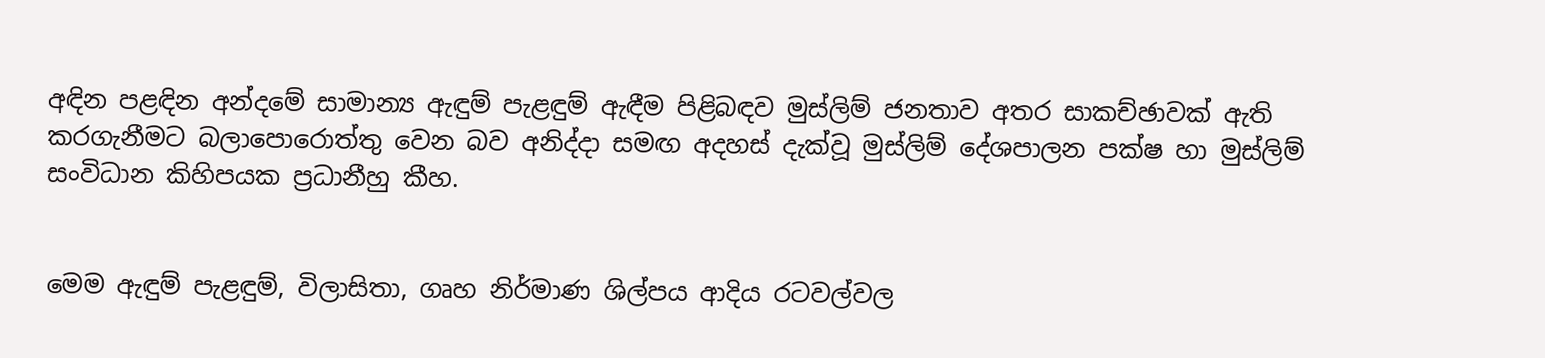අඳින පළඳින අන්දමේ සාමාන්‍ය ඇඳුම් පැළඳුම් ඇඳීම පිළිබඳව මුස්ලිම් ජනතාව අතර සාකච්ඡාවක් ඇති කරගැනීමට බලාපොරොත්තු වෙන බව අනිද්දා සමඟ අදහස් දැක්වූ මුස්ලිම් දේශපාලන පක්ෂ හා මුස්ලිම් සංවිධාන කිහිපයක ප්‍රධානීහු කීහ.


මෙම ඇඳුම් පැළඳුම්, විලාසිතා, ගෘහ නිර්මාණ ශිල්පය ආදිය රටවල්වල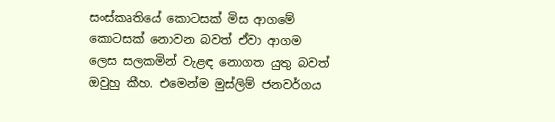සංස්කෘතියේ කොටසක් මිස ආගමේ කොටසක් නොවන බවත් ඒවා ආගම ලෙස සලකමින් වැළඳ නොගත යුතු බවත් ඔවුහු කීහ. එමෙන්ම මුස්ලිම් ජනවර්ගය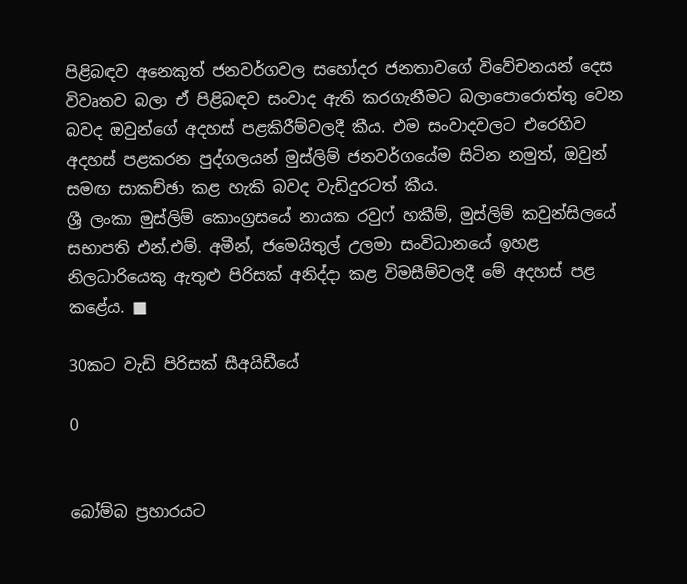පිළිබඳව අනෙකුත් ජනවර්ගවල සහෝදර ජනතාවගේ විවේචනයන් දෙස විවෘතව බලා ඒ පිළිබඳව සංවාද ඇති කරගැනීමට බලාපොරොත්තු වෙන බවද ඔවුන්ගේ අදහස් පළකිරීම්වලදී කීය. එම සංවාදවලට එරෙහිව අදහස් පළකරන පුද්ගලයන් මුස්ලිම් ජනවර්ගයේම සිටින නමුත්, ඔවුන් සමඟ සාකච්ඡා කළ හැකි බවද වැඩිදුරටත් කීය.
ශ්‍රී ලංකා මුස්ලිම් කොංග්‍රසයේ නායක රවුෆ් හකීම්, මුස්ලිම් කවුන්සිලයේ සභාපති එන්.එම්. අමීන්, ජමෙයිතුල් උලමා සංවිධානයේ ඉහළ නිලධාරියෙකු ඇතුළු පිරිසක් අනිද්දා කළ විමසීම්වලදී මේ අදහස් පළ කළේය. ■

30කට වැඩි පිරිසක් සීඅයිඩීයේ

0


බෝම්බ ප්‍රහාරයට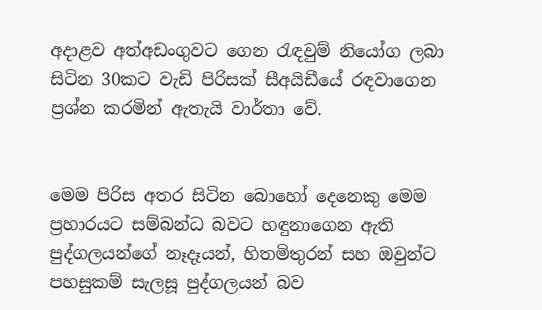අදාළව අත්අඩංගුවට ගෙන රැඳවුම් නියෝග ලබා සිටින 30කට වැඩි පිරිසක් සීඅයිඩීයේ රඳවාගෙන ප්‍රශ්න කරමින් ඇතැයි වාර්තා වේ.


මෙම පිරිස අතර සිටින බොහෝ දෙනෙකු මෙම ප්‍රහාරයට සම්බන්ධ බවට හඳුනාගෙන ඇති පුද්ගලයන්ගේ නෑදෑයන්, හිතමිතුරන් සහ ඔවුන්ට පහසුකම් සැලසූ පුද්ගලයන් බව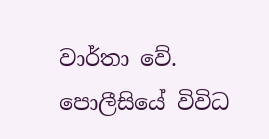වාර්තා වේ.
පොලීසියේ විවිධ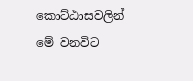කොට්ඨාසවලින් මේ වනවිට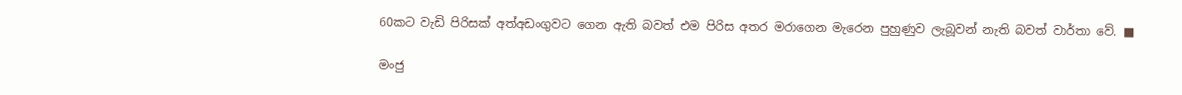60කට වැඩි පිරිසක් අත්අඩංගුවට ගෙන ඇති බවත් එම පිරිස අතර මරාගෙන මැරෙන පුහුණුව ලැබූවන් නැති බවත් වාර්තා වේ. ■

මංජු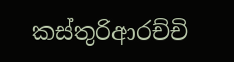කස්තුරිආරච්චි